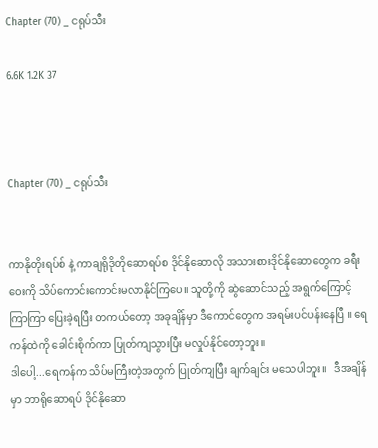Chapter (70) _ ငရုပ်သီး

6.6K 1.2K 37



Chapter (70) _ ငရုပ်သီး


ကာနိုတိုးရပ်စ် နဲ့ ကာချရိုဒိုတိုဆောရပ်စ ဒိုင်နိုဆောလို အသားစားဒိုင်နိုဆောတွေက ခရီးဝေးကို သိပ်ကောင်းကောင်းမလာနိုင်ကြပေ။ သူတို့ကို ဆွဲဆောင်သည့် အရွက်ကြောင့်  ကြာကြာ ပြေးခဲ့ရပြီး တကယ်တော့ အခုချိန်မှာ ဒီကောင်တွေက အရမ်းပင်ပန်းနေပြီ ။ ရေကန်ထဲကို ခေါင်းစိုက်ကာ ပြုတ်ကျသွားပြီး မလှုပ်နိုင်တော့ဘူး။
ဒါပေါ့...ရေကန်က သိပ်မကြီးတဲ့အတွက် ပြုတ်ကျပြီး ချက်ချင်း မသေပါဘူး။   ဒီအချိန်မှာ ဘာရိုဆောရပ် ဒိုင်နိုဆော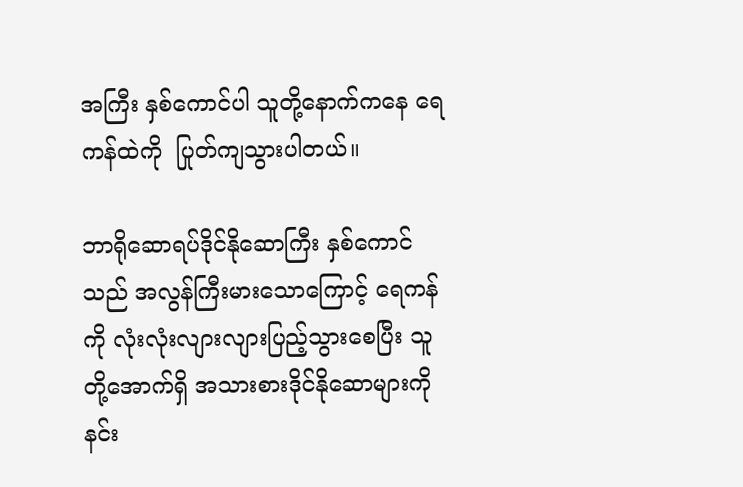အကြီး နှစ်ကောင်ပါ သူတို့နောက်ကနေ ရေကန်ထဲကို  ပြုတ်ကျသွားပါတယ်။

ဘာရိုဆောရပ်ဒိုင်နိုဆောကြီး နှစ်ကောင်သည် အလွန်ကြီးမားသောကြောင့် ရေကန်ကို လုံးလုံးလျားလျားပြည့်သွားစေပြီး သူတို့အောက်ရှိ အသားစားဒိုင်နိုဆောများကို နင်း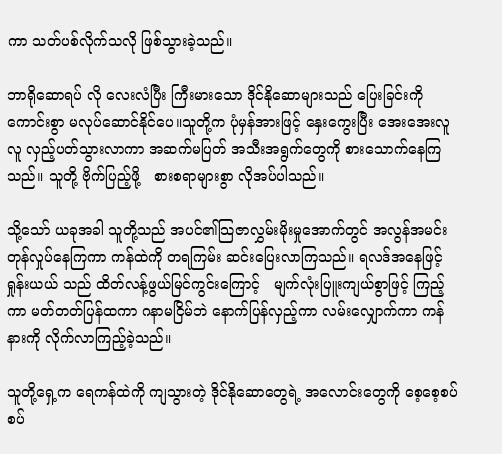ကာ သတ်ပစ်လိုက်သလို ဖြစ်သွားခဲ့သည်။

ဘာရိုဆောရပ် လို လေးလံပြီး ကြီးမားသော ဒိုင်နိုဆောများသည် ပြေးခြင်းကို ကောင်းစွာ မလုပ်ဆောင်နိုင်ပေ။သူတို့က ပုံမှန်အားဖြင့် နှေးကွေးပြီး အေးအေးလူလူ လှည့်ပတ်သွားလာကာ အဆက်မပြတ် အသီးအရွက်တွေကို စားသောက်နေကြသည်။ သူတို့ ဗိုက်ပြည့်ဖို့   စားစရာများစွာ လိုအပ်ပါသည်။

သို့သော် ယခုအခါ သူတို့သည် အပင်၏သြဇာလွှမ်းမိုးမှုအောက်တွင် အလွန်အမင်း တုန်လှုပ်နေကြကာ ကန်ထဲကို တရကြမ်း ဆင်းပြေးလာကြသည်။ ရလဒ်အနေဖြင့် ရှုန်းယယ် သည် ထိတ်လန့်ဖွယ်မြင်ကွင်းကြောင့်   မျက်လုံးပြူးကျယ်စွာဖြင့် ကြည့်ကာ မတ်တတ်ပြန်ထကာ ဂနာမငြိမ်ဘဲ နောက်ပြန်လှည့်ကာ လမ်းလျှောက်ကာ ကန်နားကို လိုက်လာကြည့်ခဲ့သည်။

သူတို့ရှေ့က ရေကန်ထဲကို ကျသွားတဲ့ ဒိုင်နိုဆောတွေရဲ့ အလောင်းတွေကို စေ့စေ့စပ်စပ်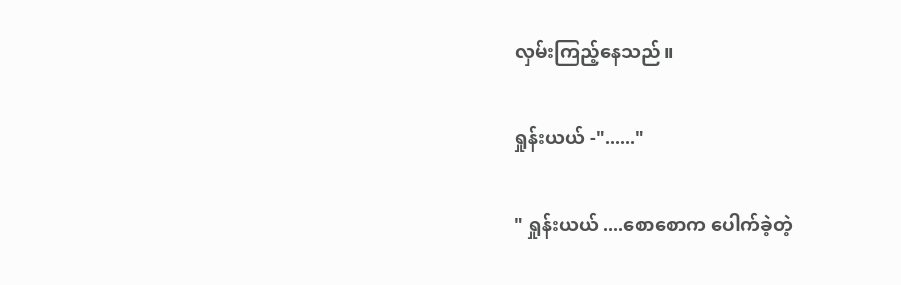လှမ်းကြည့်နေသည်။

ရှုန်းယယ် -"......"

" ရှုန်းယယ် ....စောစောက ပေါက်ခဲ့တဲ့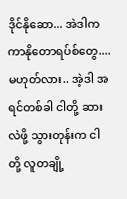ဒိုင်နိုဆော... အဲဒါက ကာနိုတောရပ်စ်တွေ.... မဟုတ်လား.. အဲ့ဒါ အရင်တစ်ခါ ငါတို့ ဆားလဲဖို့ သွားတုန်းက ငါတို့ လူတချို့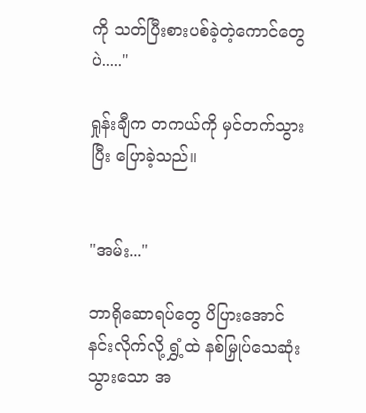ကို သတ်ပြီးစားပစ်ခဲ့တဲ့ကောင်တွေပဲ....."

ရှုန်းချီက တကယ်ကို မှင်တက်သွားပြီး ပြောခဲ့သည်။


"အမ်း..."

ဘာရိုဆောရပ်တွေ ပိပြားအောင် နင်းလိုက်လို့ ရွှံ့ထဲ နစ်မြှုပ်သေဆုံးသွားသော အ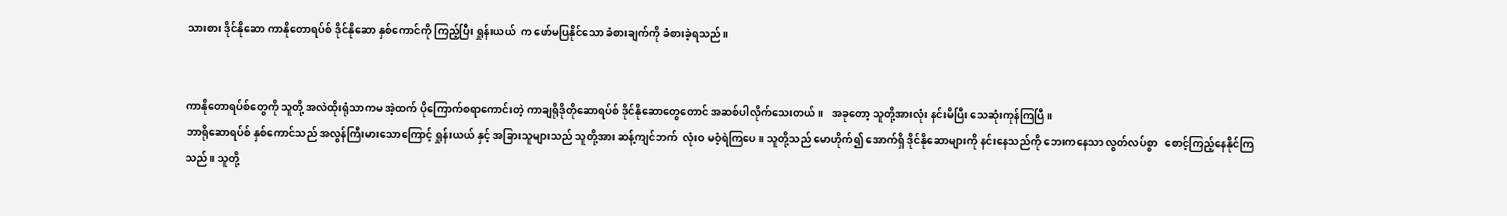သားစား ဒိုင်နိုဆော ကာနိုတောရပ်စ် ဒိုင်နိုဆော နှစ်ကောင်ကို ကြည့်ပြီး ရှုန်းယယ်  က ဖော်မပြနိုင်သော ခံစားချက်ကို ခံစားခဲ့ရသည်။


ကာနိုတောရပ်စ်တွေကို သူတို့ အလဲထိုးရုံသာကမ အဲ့ထက် ပိုကြောက်စရာကောင်းတဲ့ ကာချရိုဒိုတိုဆောရပ်စ် ဒိုင်နိုဆောတွေတောင် အဆစ်ပါလိုက်သေးတယ်။   အခုတော့ သူတို့အားလုံး နင်းမိပြီး သေဆုံးကုန်ကြပြီ။
ဘာရိုဆောရပ်စ် နှစ်ကောင်သည် အလွန်ကြီးမားသောကြောင့် ရှုန်းယယ် နှင့် အခြားသူများသည် သူတို့အား ဆန့်ကျင်ဘက်  လုံးဝ မဝံ့ရဲကြပေ။ သူတို့သည် မောဟိုက်၍ အောက်ရှိ ဒိုင်နိုဆောများကို နင်းနေသည်ကို ဘေးကနေသာ လွတ်လပ်စွာ   စောင့်ကြည့်နေနိုင်ကြသည်။ သူတို့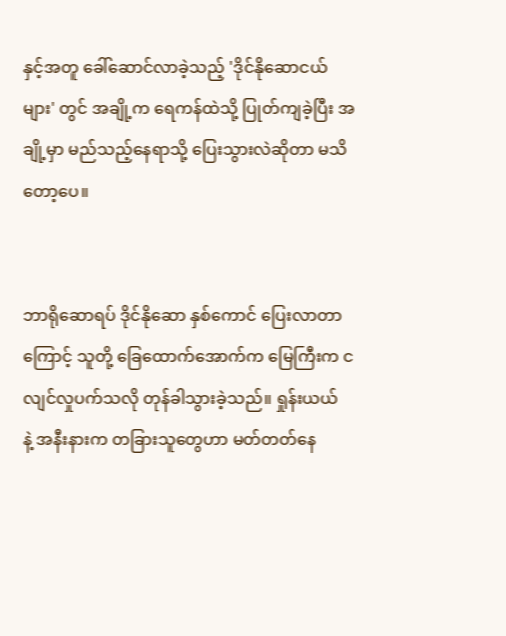နှင့်အတူ ခေါ်ဆောင်လာခဲ့သည့် 'ဒိုင်နိုဆောငယ်များ' တွင် အချို့က ရေကန်ထဲသို့ ပြုတ်ကျခဲ့ပြီး အချို့မှာ မည်သည့်နေရာသို့ ပြေးသွားလဲဆိုတာ မသိတော့ပေ။


ဘာရိုဆောရပ် ဒိုင်နိုဆော နှစ်ကောင် ပြေးလာတာကြောင့် သူတို့ ခြေထောက်အောက်က မြေကြီးက ငလျင်လှုပက်သလို တုန်ခါသွားခဲ့သည်။ ရှုန်းယယ်   နဲ့ အနီးနားက တခြားသူတွေဟာ မတ်တတ်နေ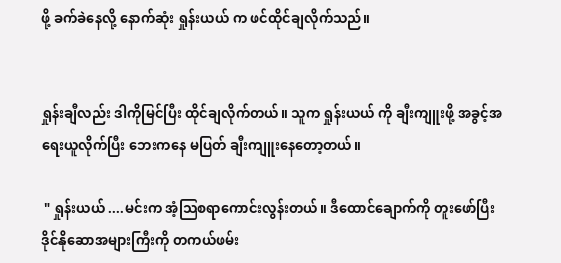ဖို့ ခက်ခဲနေလို့ နောက်ဆုံး ရှုန်းယယ် က ဖင်ထိုင်ချလိုက်သည်။


ရှုန်းချီလည်း ဒါကိုမြင်ပြီး ထိုင်ချလိုက်တယ်။ သူက ရှုန်းယယ် ကို ချီးကျူးဖို့ အခွင့်အရေးယူလိုက်ပြီး ဘေးကနေ မပြတ် ချီးကျူးနေတော့တယ်။

 " ရှုန်းယယ် ....မင်းက အံ့သြစရာကောင်းလွန်းတယ်။ ဒီထောင်ချောက်ကို တူးဖော်ပြီး ဒိုင်နိုဆောအများကြီးကို တကယ်ဖမ်း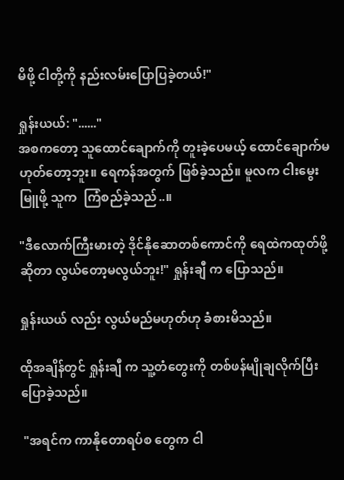မိဖို့ ငါတို့ကို နည်းလမ်းပြောပြခဲ့တယ်!"

ရှုန်းယယ်: "......"
အစကတော့ သူထောင်ချောက်ကို တူးခဲ့ပေမယ့် ထောင်ချောက်မဟုတ်တော့ဘူး။ ရေကန်အတွက် ဖြစ်ခဲ့သည်။ မူလက ငါးမွေးမြူဖို့ သူက  ကြံစည်ခဲ့သည်..။

"ဒီလောက်ကြီးမားတဲ့ ဒိုင်နိုဆောတစ်ကောင်ကို ရေထဲကထုတ်ဖို့ဆိုတာ လွယ်တော့မလွယ်ဘူး!" ရှုန်းချီ က ပြောသည်။

ရှုန်းယယ် လည်း လွယ်မည်မဟုတ်ဟု ခံစားမိသည်။

ထိုအချိန်တွင် ရှုန်းချီ က သူ့တံတွေးကို တစ်ဖန်မျိုချလိုက်ပြီး ပြောခဲ့သည်။

 "အရင်က ကာနိုတောရပ်စ တွေက ငါ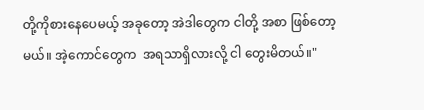တို့ကိုစားနေပေမယ့် အခုတော့ အဲဒါတွေက ငါတို့ အစာ ဖြစ်တော့မယ်။ အဲ့ကောင်တွေက  အရသာရှိလားလို့ ငါ တွေးမိတယ်။"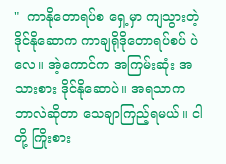"  ကာနိုတောရပ်စ ရှေ့မှာ ကျသွားတဲ့ ဒိုင်နိုဆောက ကာချရိုဒိုတောရပ်စပ် ပဲလေ။ အဲ့ကောင်က အကြမ်းဆုံး အသားစား ဒိုင်နိုဆောပဲ။ အရသာက ဘာလဲဆိုတာ သေချာကြည့်ရမယ်။ ငါတို့ ကြိုးစား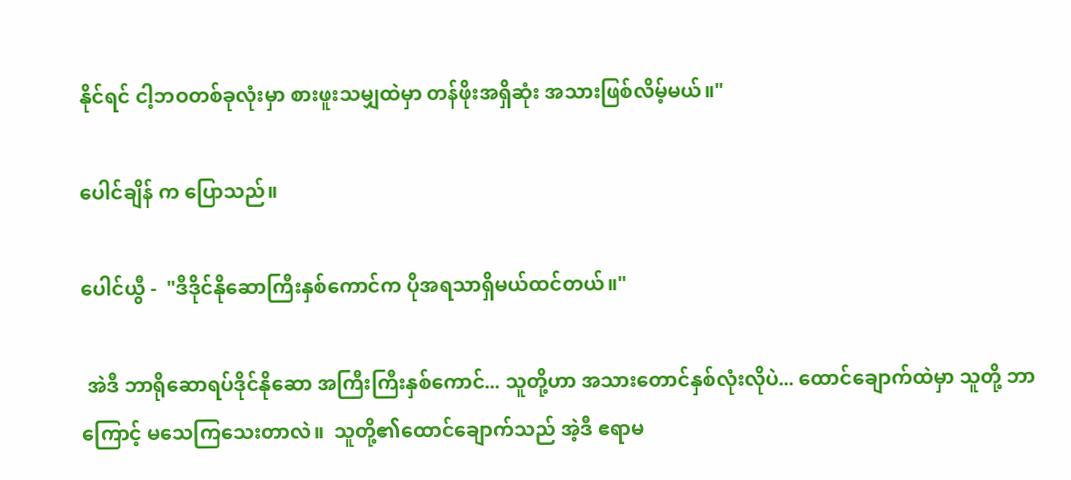နိုင်ရင် ငါ့ဘဝတစ်ခုလုံးမှာ စားဖူးသမျှထဲမှာ တန်ဖိုးအရှိဆုံး အသားဖြစ်လိမ့်မယ်။"

ပေါင်ချိန် က ပြောသည်။

ပေါင်ယွီ -  "ဒီဒိုင်နိုဆောကြီးနှစ်ကောင်က ပိုအရသာရှိမယ်ထင်တယ်။"

 အဲဒီ ဘာရိုဆောရပ်ဒိုင်နိုဆော အကြီးကြီးနှစ်ကောင်... သူတို့ဟာ အသားတောင်နှစ်လုံးလိုပဲ... ထောင်ချောက်ထဲမှာ သူတို့ ဘာကြောင့် မသေကြသေးတာလဲ။  သူတို့၏ထောင်ချောက်သည် အဲ့ဒီ ဧရာမ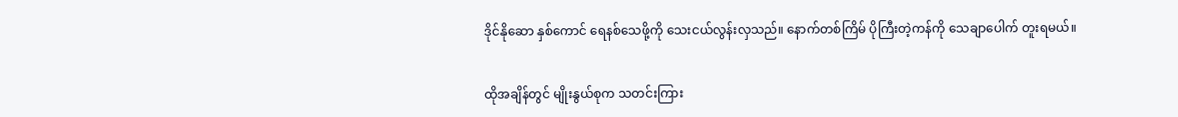ဒိုင်နိုဆော နှစ်ကောင် ရေနစ်သေဖို့ကို သေးငယ်လွန်းလှသည်။ နောက်တစ်ကြိမ် ပိုကြီးတဲ့ကန်ကို သေချာပေါက် တူးရမယ်။


ထိုအချိန်တွင် မျိုးနွယ်စုက သတင်းကြား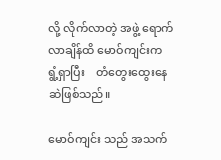လို့ လိုက်လာတဲ့ အဖွဲ့ ရောက်လာချိန်ထိ မောဝ်ကျင်းက ရွံ့ရှာပြီး    တံတွေးထွေးနေဆဲဖြစ်သည်။

မောဝ်ကျင်း သည် အသက်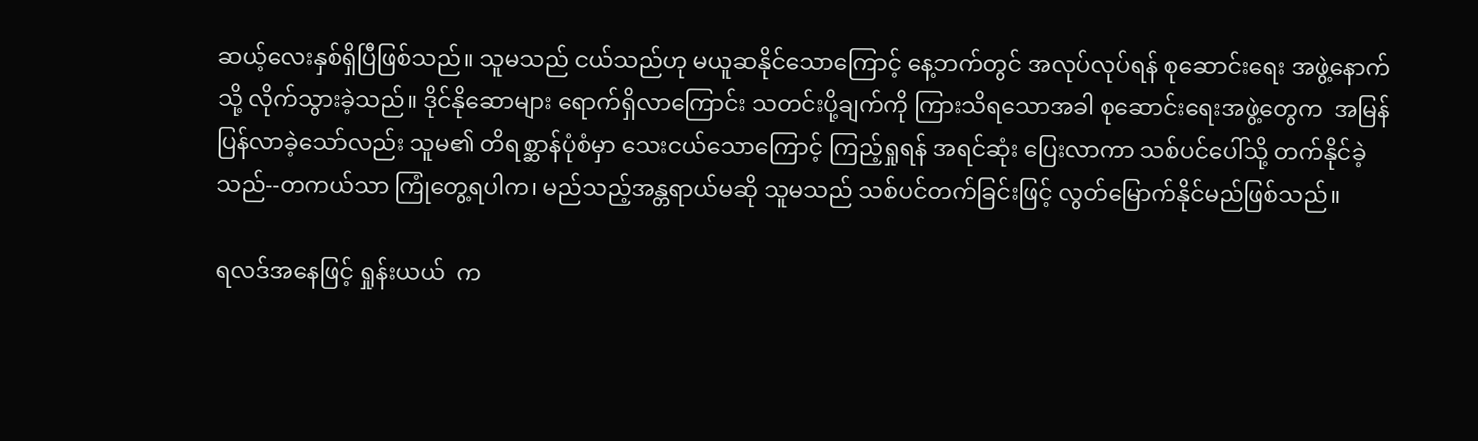ဆယ့်လေးနှစ်ရှိပြီဖြစ်သည်။ သူမသည် ငယ်သည်ဟု မယူဆနိုင်သောကြောင့် နေ့ဘက်တွင် အလုပ်လုပ်ရန် စုဆောင်းရေး အဖွဲ့နောက်သို့ လိုက်သွားခဲ့သည်။ ဒိုင်နိုဆောများ ရောက်ရှိလာကြောင်း သတင်းပို့ချက်ကို ကြားသိရသောအခါ စုဆောင်းရေးအဖွဲ့တွေက  အမြန်ပြန်လာခဲ့သော်လည်း သူမ၏ တိရစ္ဆာန်ပုံစံမှာ သေးငယ်သောကြောင့် ကြည့်ရှုရန် အရင်ဆုံး ပြေးလာကာ သစ်ပင်ပေါ်သို့ တက်နိုင်ခဲ့သည်--တကယ်သာ ကြုံတွေ့ရပါက၊ မည်သည့်အန္တရာယ်မဆို သူမသည် သစ်ပင်တက်ခြင်းဖြင့် လွတ်မြောက်နိုင်မည်ဖြစ်သည်။

ရလဒ်အနေဖြင့် ရှုန်းယယ်  က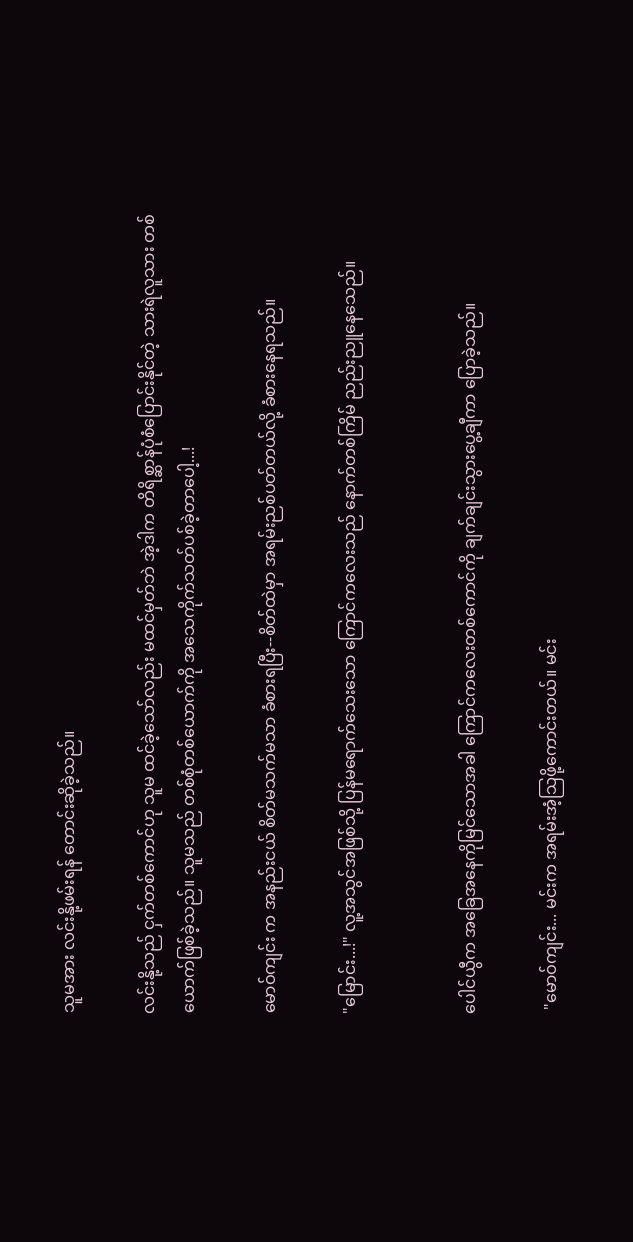သူမအား လင်းနို့ဖမ်းရန် တောင်းဆိုခဲ့သည်။

လင်းနို့သည် ငှက်တစ်ကောင်ဟု သူမ ထင်ခဲ့သော်လည်း မထင်မှတ်ဘဲ အဲ့ဒါက တိရိစ္ဆာန်ပုံစံပြောင်းနိုင်တဲ့ သားရဲလူသား တစ်ယောက်ဖြစ်ခဲ့သည်။ သူမသည် တစ်စုံတစ်ယောက်ကို အသေကိုက်သတ်ပစ်ခဲ့တာပေါ့...!

မောဝ်ကျင်း က အနည်းငယ် စိတ်မသက်မသာ ခံစားရပြီး--စိတ်ထဲမှာ အရမ်းညစ်ပတ်တယ်လို့ ခံစားနေရသည်။

"မြောင်း...!" လူ့အသွင်အဖြစ်သို့ ပြန်မရောက်သေးသော ကြောင်ကလေးသည် နောက်တစ်ကြိမ် ညည်းညူနေသေည်။


ပေါင်ယွီက အခြေအနေကိုမြင်သောအခါ ကြောင်ကလေးတစ်ကောင်ကို ချက်ချင်းသွားပွေ့ချီကာ ပြောခဲ့သည်။

 "မောဝ်ကျင်း... မင်းက အရမ်းအံ့သြဖို့ကောင်းတယ်။ မင်း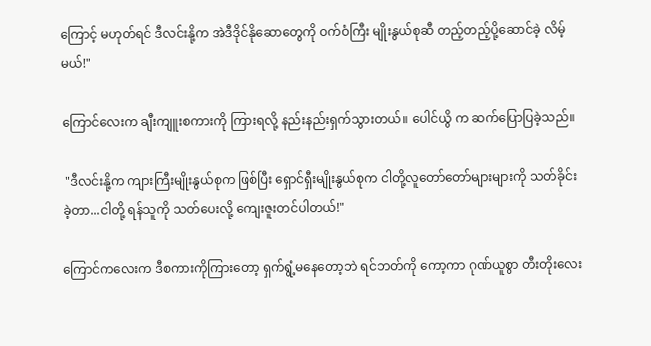ကြောင့် မဟုတ်ရင် ဒီလင်းနို့က အဲဒီဒိုင်နိုဆောတွေကို ဝက်ဝံကြီး မျိုးနွယ်စုဆီ တည့်တည့်ပို့ဆောင်ခဲ့ လိမ့်မယ်!"

ကြောင်လေးက ချီးကျူးစကားကို ကြားရလို့ နည်းနည်းရှက်သွားတယ်။ ပေါင်ယွိ က ဆက်ပြောပြခဲ့သည်။

 "ဒီလင်းနို့က ကျားကြီးမျိုးနွယ်စုက ဖြစ်ပြီး ရှောင်ရှီးမျိုးနွယ်စုက ငါတို့လူတော်တော်များများကို သတ်ခိုင်းခဲ့တာ...ငါတို့ ရန်သူကို သတ်ပေးလို့ ကျေးဇူးတင်ပါတယ်!"

ကြောင်ကလေးက ဒီစကားကိုကြားတော့ ရှက်ရွံ့မနေတော့ဘဲ ရင်ဘတ်ကို ကော့ကာ ဂုဏ်ယူစွာ တီးတိုးလေး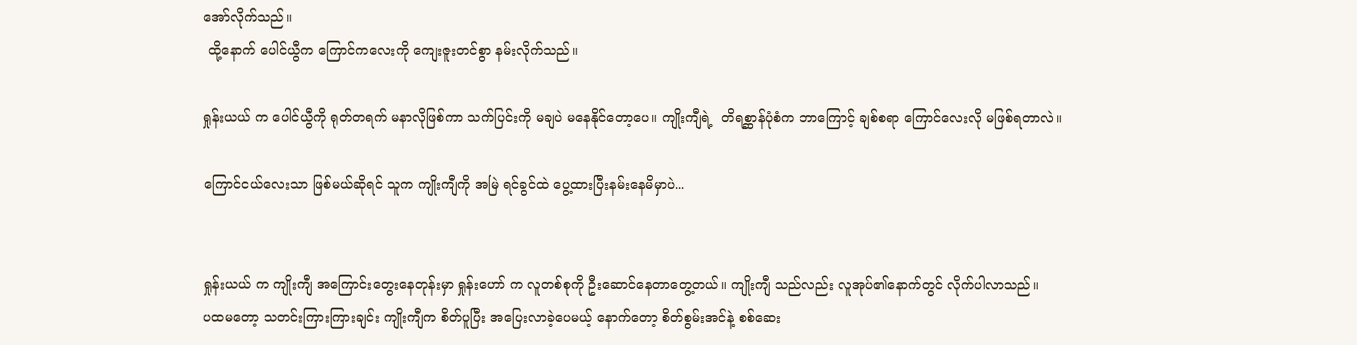အော်လိုက်သည်။
 ထို့နောက် ပေါင်ယွီက ကြောင်ကလေးကို ကျေးဇူးတင်စွာ နမ်းလိုက်သည်။

ရှုန်းယယ် က ပေါင်ယွီကို ရုတ်တရက် မနာလိုဖြစ်ကာ သက်ပြင်းကို မချပဲ မနေနိုင်တော့ပေ။ ကျိုးကျီရဲ့  တိရစ္ဆာန်ပုံစံက ဘာကြောင့် ချစ်စရာ ကြောင်လေးလို မဖြစ်ရတာလဲ။

ကြောင်ငယ်လေးသာ ဖြစ်မယ်ဆိုရင် သူက ကျိုးကျီကို အမြဲ ရင်ခွင်ထဲ ပွေ့ထားပြီးနမ်းနေမိမှာပဲ...


ရှုန်းယယ် က ကျိုးကျီ အကြောင်းတွေးနေတုန်းမှာ ရှုန်းဟော် က လူတစ်စုကို ဦးဆောင်နေတာတွေ့တယ်။ ကျိုးကျီ သည်လည်း လူအုပ်၏နောက်တွင် လိုက်ပါလာသည်။
ပထမတော့ သတင်းကြားကြားချင်း ကျိုးကျီက စိတ်ပူပြီး အပြေးလာခဲ့ပေမယ့် နောက်တော့ စိတ်စွမ်းအင်နဲ့ စစ်ဆေး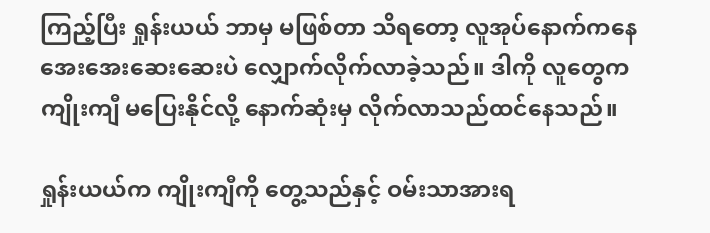ကြည့်ပြီး ရှုန်းယယ် ဘာမှ မဖြစ်တာ သိရတော့ လူအုပ်နောက်ကနေ အေးအေးဆေးဆေးပဲ လျှောက်လိုက်လာခဲ့သည်။ ဒါကို လူတွေက ကျိုးကျီ မပြေးနိုင်လို့ နောက်ဆုံးမှ လိုက်လာသည်ထင်နေသည်။

ရှုန်းယယ်က ကျိုးကျီကို တွေ့သည်နှင့် ဝမ်းသာအားရ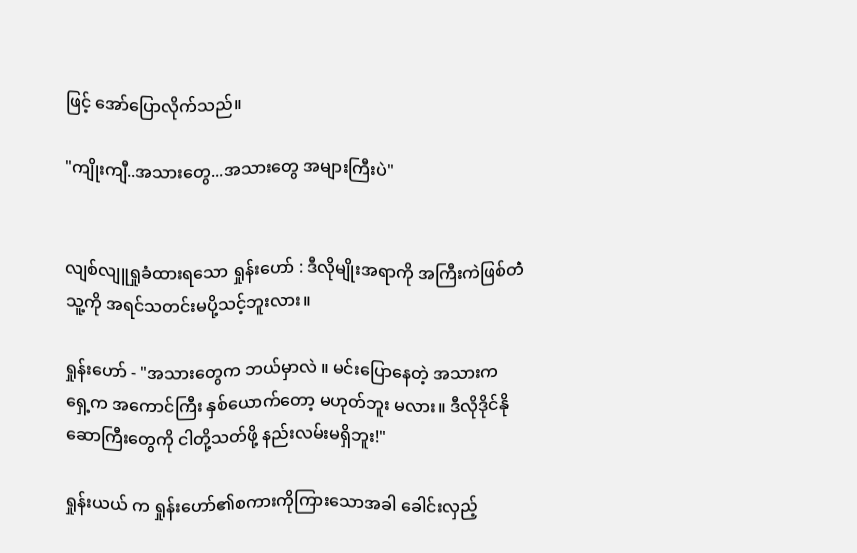ဖြင့် အော်ပြောလိုက်သည်။

"ကျိုးကျီ..အသားတွေ...အသားတွေ အများကြီးပဲ"


လျစ်လျူရှုခံထားရသော ရှုန်းဟော် : ဒီလိုမျိုးအရာကို အကြီးကဲဖြစ်တဲံ သူ့ကို အရင်သတင်းမပို့သင့်ဘူးလား။

ရှုန်းဟော် - "အသားတွေက ဘယ်မှာလဲ ။ မင်းပြောနေတဲ့ အသားက ရှေ့က အကောင်ကြီး နှစ်ယောက်တော့ မဟုတ်ဘူး မလား။ ဒီလိုဒိုင်နိုဆောကြီးတွေကို ငါတို့သတ်ဖို့ နည်းလမ်းမရှိဘူး!"

ရှုန်းယယ် က ရှုန်းဟော်၏စကားကိုကြားသောအခါ ခေါင်းလှည့်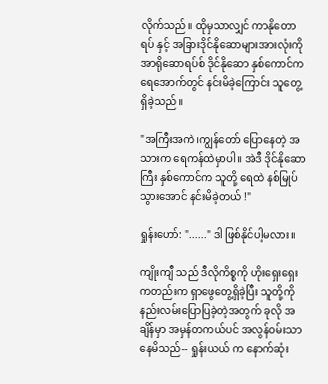လိုက်သည်။ ထိုမှသာလျှင် ကာနိုတောရပ် နှင့် အခြားဒိုင်နိုဆောများအားလုံးကို အာရိုဆောရပ်စ် ဒိုင်နိုဆော နှစ်ကောင်က ရေအောက်တွင် နင်းမိခဲ့ကြောင်း သူတွေ့ရှိခဲ့သည်။

"အကြီးအကဲ၊ကျွန်တော် ပြောနေတဲ့ အသားက ရေကန်ထဲမှာပါ။ အဲဒီ ဒိုင်နိုဆောကြီး နှစ်ကောင်က သူတို့ ရေထဲ နစ်မြုပ်သွားအောင် နင်းမိခဲ့တယ် !"

ရှုန်းဟော်: "......" ဒါ ဖြစ်နိုင်ပါ့မလား။

ကျိုးကျီ သည် ဒီလိုကိစ္စကို ဟိုးရှေးရှေးကတည်းက ရှာဖွေတွေ့ရှိခဲ့ပြီး သူတို့ကို နည်းလမ်းပြောပြခဲ့တဲ့အတွက် ခုလို အချိန်မှာ အမှန်တကယ်ပင် အလွန်ဝမ်းသာနေမိသည်-- ရှုန်းယယ် က နောက်ဆုံး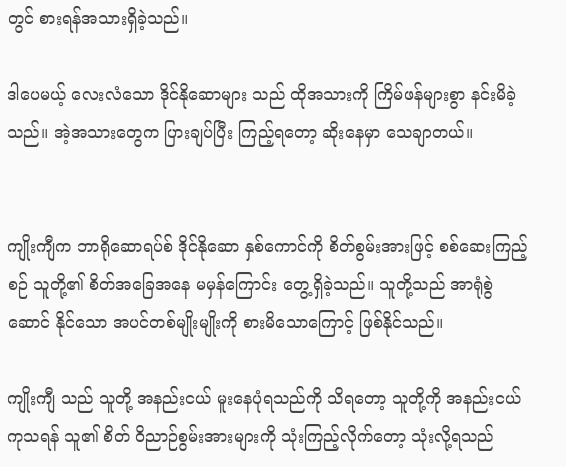တွင် စားရန်အသားရှိခဲ့သည်။

ဒါပေမယ့် လေးလံသော ဒိုင်နိုဆောများ သည် ထိုအသားကို ကြိမ်ဖန်များစွာ နင်းမိခဲ့သည်။ အဲ့အသားတွေက ပြားချပ်ပြီး ကြည့်ရတော့ ဆိုးနေမှာ သေချာတယ်။


ကျိုးကျီက ဘာရိုဆောရပ်စ် ဒိုင်နိုဆော နှစ်ကောင်ကို စိတ်စွမ်းအားဖြင့် စစ်ဆေးကြည့်စဉ် သူတို့၏ စိတ်အခြေအနေ မမှန်ကြောင်း တွေ့ရှိခဲ့သည်။ သူတို့သည် အာရုံစွဲဆောင် နိုင်သော အပင်တစ်မျိုးမျိုးကို စားမိသောကြောင့် ဖြစ်နိုင်သည်။

ကျိုးကျီ သည် သူတို့ အနည်းငယ် မူးနေပုံရသည်ကို သိရတော့ သူတို့ကို အနည်းငယ် ကုသရန် သူ၏ စိတ် ဝိညာဉ်စွမ်းအားများကို သုံးကြည့်လိုက်တော့ သုံးလို့ရသည်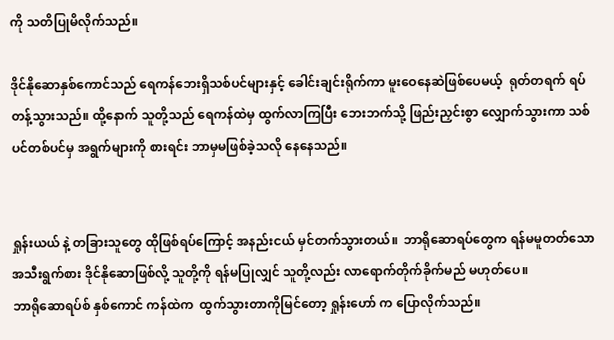ကို သတိပြုမိလိုက်သည်။

ဒိုင်နိုဆောနှစ်ကောင်သည် ရေကန်ဘေးရှိသစ်ပင်များနှင့် ခေါင်းချင်းရိုက်ကာ မူးဝေနေဆဲဖြစ်ပေမယ့်  ရုတ်တရက် ရပ်တန့်သွားသည်။ ထို့နောက် သူတို့သည် ရေကန်ထဲမှ ထွက်လာကြပြီး ဘေးဘက်သို့ ဖြည်းညှင်းစွာ လျှောက်သွားကာ သစ်ပင်တစ်ပင်မှ အရွက်များကို စားရင်း ဘာမှမဖြစ်ခဲ့သလို နေနေသည်။


ရှုန်းယယ် နဲ့ တခြားသူတွေ ထိုဖြစ်ရပ်ကြောင့် အနည်းငယ် မှင်တက်သွားတယ်။  ဘာရိုဆောရပ်တွေက ရန်မမူတတ်သော အသီးရွက်စား ဒိုင်နိုဆောဖြစ်လို့ သူတို့ကို ရန်မပြုလျှင် သူတို့လည်း လာရောက်တိုက်ခိုက်မည် မဟုတ်ပေ။
ဘာရိုဆောရပ်စ် နှစ်ကောင် ကန်ထဲက  ထွက်သွားတာကိုမြင်တော့ ရှုန်းဟော် က ပြောလိုက်သည်။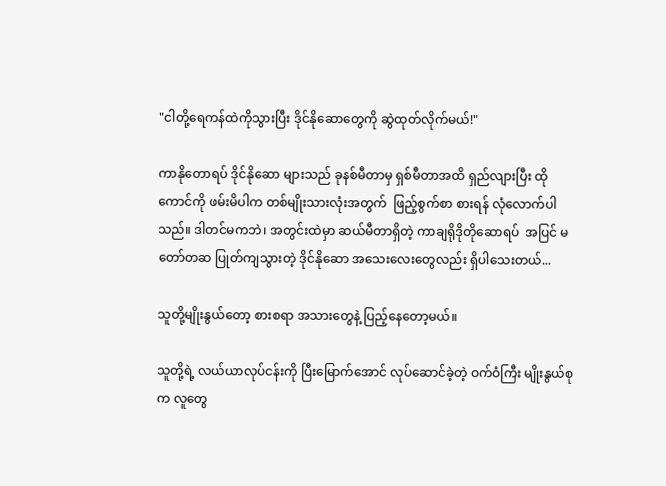"ငါတို့ရေကန်ထဲကိုသွားပြီး ဒိုင်နိုဆောတွေကို ဆွဲထုတ်လိုက်မယ်!"

ကာနိုတောရပ် ဒိုင်နိုဆော များသည် ခုနစ်မီတာမှ ရှစ်မီတာအထိ ရှည်လျားပြီး ထိုကောင်ကို ဖမ်းမိပါက တစ်မျိုးသားလုံးအတွက်  ဖြည့်စွက်စာ စားရန် လုံလောက်ပါသည်။ ဒါတင်မကဘဲ၊ အတွင်းထဲမှာ ဆယ်မီတာရှိတဲ့ ကာချရိုဒိုတိုဆောရပ်  အပြင် မတော်တဆ ပြုတ်ကျသွားတဲ့ ဒိုင်နိုဆော အသေးလေးတွေလည်း ရှိပါသေးတယ်...

သူတို့မျိုးနွယ်တော့ စားစရာ အသားတွေနဲ့ ပြည့်နေတော့မယ်။

သူတို့ရဲ့ လယ်ယာလုပ်ငန်းကို ပြီးမြောက်အောင် လုပ်ဆောင်ခဲ့တဲ့ ဝက်ဝံကြီး မျိုးနွယ်စုက လူတွေ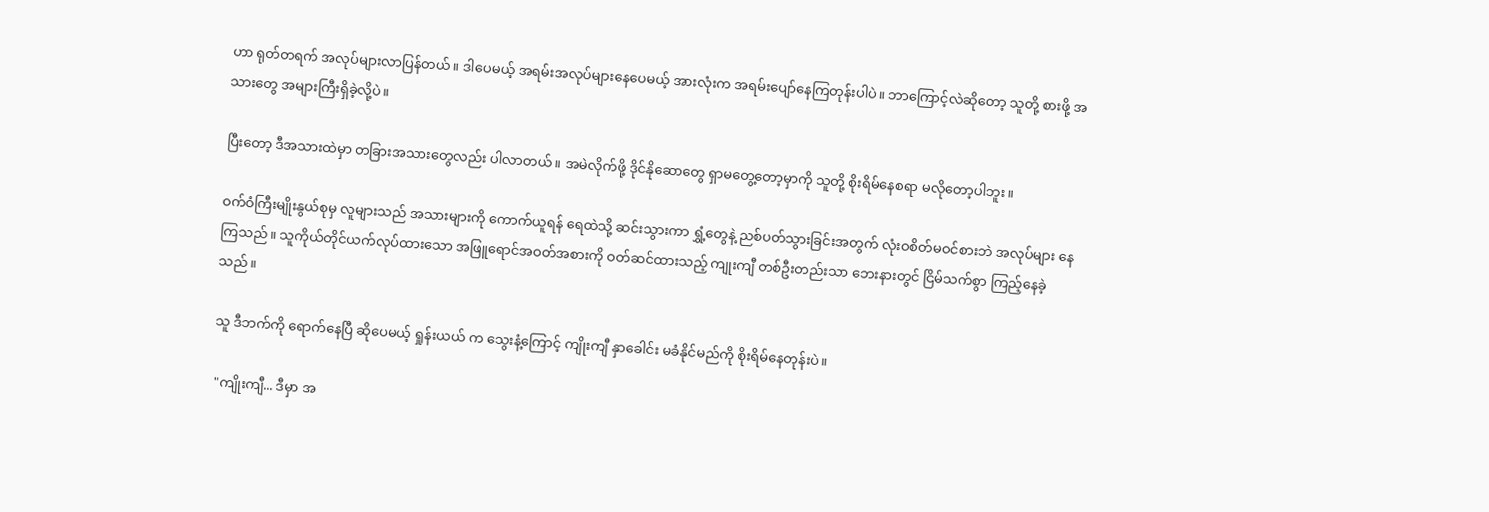ဟာ ရုတ်တရက် အလုပ်များလာပြန်တယ်။ ဒါပေမယ့် အရမ်းအလုပ်များနေပေမယ့် အားလုံးက အရမ်းပျော်နေကြတုန်းပါပဲ။ ဘာကြောင့်လဲဆိုတော့ သူတို့ စားဖို့ အသားတွေ အများကြီးရှိခဲ့လို့ပဲ။

ပြီးတော့ ဒီအသားထဲမှာ တခြားအသားတွေလည်း ပါလာတယ်။ အမဲလိုက်ဖို့ ဒိုင်နိုဆောတွေ ရှာမတွေ့တော့မှာကို သူတို့ စိုးရိမ်နေစရာ မလိုတော့ပါဘူး။

ဝက်ဝံကြီးမျိုးနွယ်စုမှ လူများသည် အသားများကို ကောက်ယူရန် ရေထဲသို့ ဆင်းသွားကာ ရွှံ့တွေနဲ့ ညစ်ပတ်သွားခြင်းအတွက် လုံးဝစိတ်မဝင်စားဘဲ အလုပ်များ နေကြသည်။ သူကိုယ်တိုင်ယက်လုပ်ထားသော အဖြူရောင်အဝတ်အစားကို ဝတ်ဆင်ထားသည့် ကျုးကျီ တစ်ဦးတည်းသာ ဘေးနားတွင် ငြိမ်သက်စွာ ကြည့်နေခဲ့သည်။

သူ ဒီဘက်ကို ရောက်နေပြီ ဆိုပေမယ့် ရှုန်းယယ် က သွေးနံ့ကြောင့် ကျိုးကျီ နှာခေါင်း မခံနိုင်မည်ကို စိုးရိမ်နေတုန်းပဲ။

 "ကျိုးကျီ... ဒီမှာ အ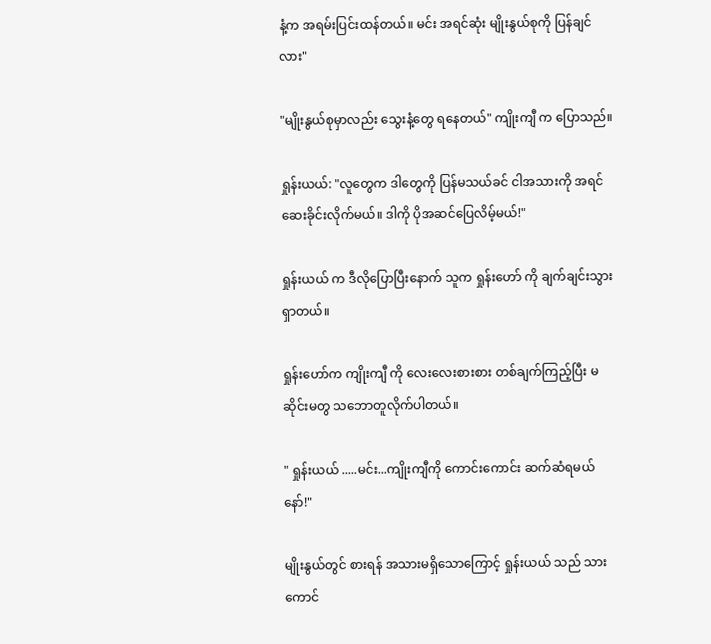နံ့က အရမ်းပြင်းထန်တယ်။ မင်း အရင်ဆုံး မျိုးနွယ်စုကို ပြန်ချင်လား"

"မျိုးနွယ်စုမှာလည်း သွေးနံ့တွေ ရနေတယ်" ကျိုးကျီ က ပြောသည်။

ရှုန်းယယ်: "လူတွေက ဒါတွေကို ပြန်မသယ်ခင် ငါအသားကို အရင်ဆေးခိုင်းလိုက်မယ်။ ဒါကို ပိုအဆင်ပြေလိမ့်မယ်!"

ရှုန်းယယ် က ဒီလိုပြောပြီးနောက် သူက ရှုန်းဟော် ကို ချက်ချင်းသွားရှာတယ်။

ရှုန်းဟော်က ကျိုးကျီ ကို လေးလေးစားစား တစ်ချက်ကြည့်ပြီး မဆိုင်းမတွ သဘောတူလိုက်ပါတယ်။

" ရှုန်းယယ် .....မင်း...ကျိုးကျီကို ကောင်းကောင်း ဆက်ဆံရမယ်နော်!"

မျိုးနွယ်တွင် စားရန် အသားမရှိသောကြောင့် ရှုန်းယယ် သည် သားကောင်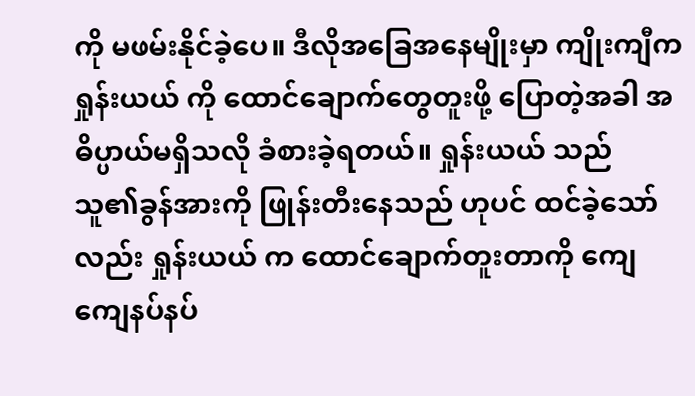ကို မဖမ်းနိုင်ခဲ့ပေ။ ဒီလိုအခြေအနေမျိုးမှာ ကျိုးကျီက ရှုန်းယယ် ကို ထောင်ချောက်တွေတူးဖို့ ပြောတဲ့အခါ အဓိပ္ပာယ်မရှိသလို ခံစားခဲ့ရတယ်။ ရှုန်းယယ် သည် သူ၏ခွန်အားကို ဖြုန်းတီးနေသည် ဟုပင် ထင်ခဲ့သော်လည်း ရှုန်းယယ် က ထောင်ချောက်တူးတာကို ကျေကျေနပ်နပ်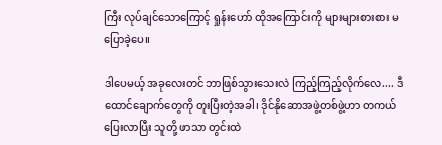ကြီး လုပ်ချင်သောကြောင့် ရှုန်းဟော် ထိုအကြောင်းကို များများစားစား မပြောခဲ့ပေ။

ဒါပေမယ့် အခုလေးတင် ဘာဖြစ်သွားသေးလဲ ကြည့်ကြည့်လိုက်လေ.... ဒီထောင်ချောက်တွေကို တူးပြီးတဲ့အခါ၊ ဒိုင်နိုဆောအဖွဲ့တစ်ဖွဲ့ဟာ တကယ်ပြေးလာပြီး သူတို့ ဖာသာ တွင်းထဲ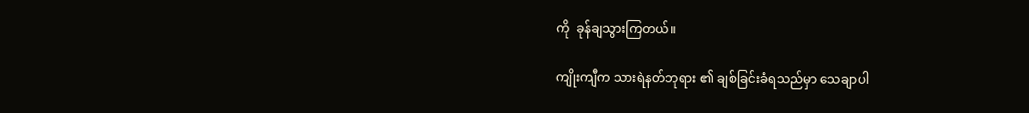ကို  ခုန်ချသွားကြတယ်။

ကျိုးကျီက သားရဲနတ်ဘုရား ၏ ချစ်ခြင်းခံရသည်မှာ သေချာပါ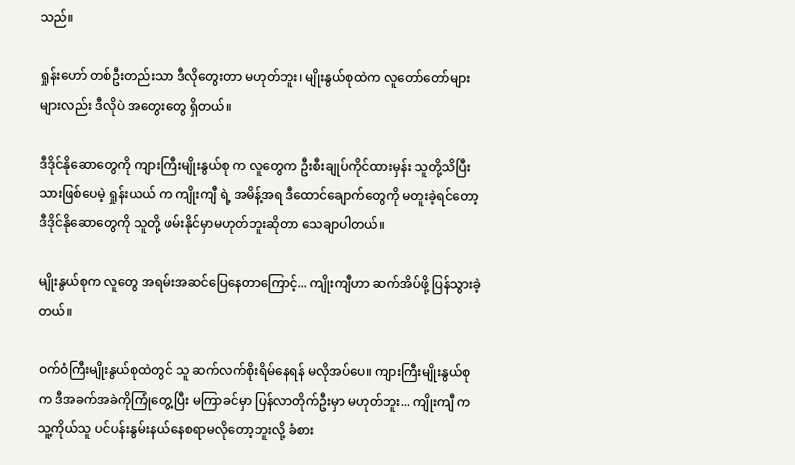သည်။

ရှုန်းဟော် တစ်ဦးတည်းသာ ဒီလိုတွေးတာ မဟုတ်ဘူး၊ မျိုးနွယ်စုထဲက လူတော်တော်များများလည်း ဒီလိုပဲ အတွေးတွေ ရှိတယ်။

ဒီဒိုင်နိုဆောတွေကို ကျားကြီးမျိုးနွယ်စု က လူတွေက ဦးစီးချုပ်ကိုင်ထားမှန်း သူတို့သိပြီးသားဖြစ်ပေမဲ့ ရှုန်းယယ် က ကျိုးကျီ ရဲ့ အမိန့်အရ ဒီထောင်ချောက်တွေကို မတူးခဲ့ရင်တော့ ဒီဒိုင်နိုဆောတွေကို သူတို့ ဖမ်းနိုင်မှာမဟုတ်ဘူးဆိုတာ သေချာပါတယ်။

မျိုးနွယ်စုက လူတွေ အရမ်းအဆင်ပြေနေတာကြောင့်... ကျိုးကျီဟာ ဆက်အိပ်ဖို့ ပြန်သွားခဲ့တယ်။

ဝက်ဝံကြီးမျိုးနွယ်စုထဲတွင် သူ ဆက်လက်စိုးရိမ်နေရန် မလိုအပ်ပေ။ ကျားကြီးမျိုးနွယ်စုက ဒီအခက်အခဲကိုကြုံတွေ့ပြီး မကြာခင်မှာ ပြန်လာတိုက်ဦးမှာ မဟုတ်ဘူး... ကျိုးကျီ က သူ့ကိုယ်သူ ပင်ပန်းနွမ်းနယ်နေစရာမလိုတော့ဘူးလို့ ခံစား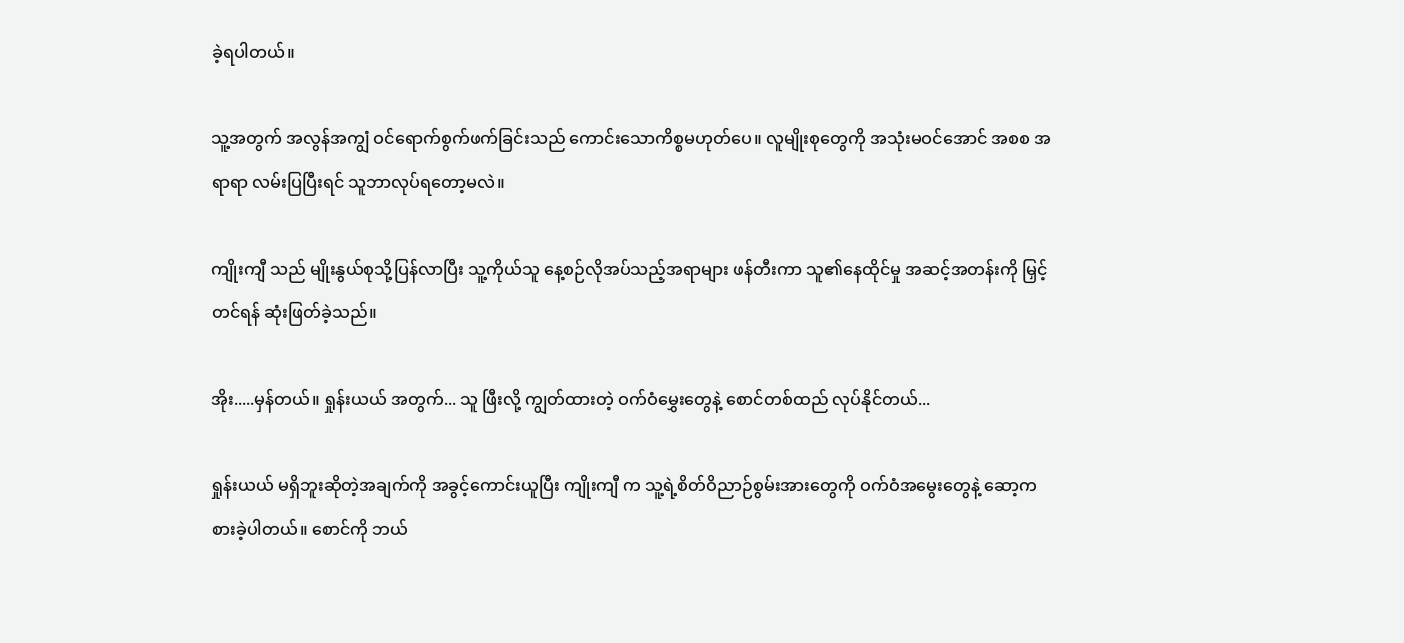ခဲ့ရပါတယ်။

သူ့အတွက် အလွန်အကျွံ ဝင်ရောက်စွက်ဖက်ခြင်းသည် ကောင်းသောကိစ္စမဟုတ်ပေ။ လူမျိုးစုတွေကို အသုံးမဝင်အောင် အစစ အရာရာ လမ်းပြပြီးရင် သူဘာလုပ်ရတော့မလဲ။

ကျိုးကျီ သည် မျိုးနွယ်စုသို့ပြန်လာပြီး သူ့ကိုယ်သူ နေ့စဉ်လိုအပ်သည့်အရာများ ဖန်တီးကာ သူ၏နေထိုင်မှု အဆင့်အတန်းကို မြှင့်တင်ရန် ဆုံးဖြတ်ခဲ့သည်။

အိုး.....မှန်တယ်။ ရှုန်းယယ် အတွက်... သူ ဖြီးလို့ ကျွတ်ထားတဲ့ ဝက်ဝံမွှေးတွေနဲ့ စောင်တစ်ထည် လုပ်နိုင်တယ်...

ရှုန်းယယ် မရှိဘူးဆိုတဲ့အချက်ကို အခွင့်ကောင်းယူပြီး ကျိုးကျီ က သူ့ရဲ့စိတ်ဝိညာဉ်စွမ်းအားတွေကို ဝက်ဝံအမွေးတွေနဲ့ ဆော့ကစားခဲ့ပါတယ်။ စောင်ကို ဘယ်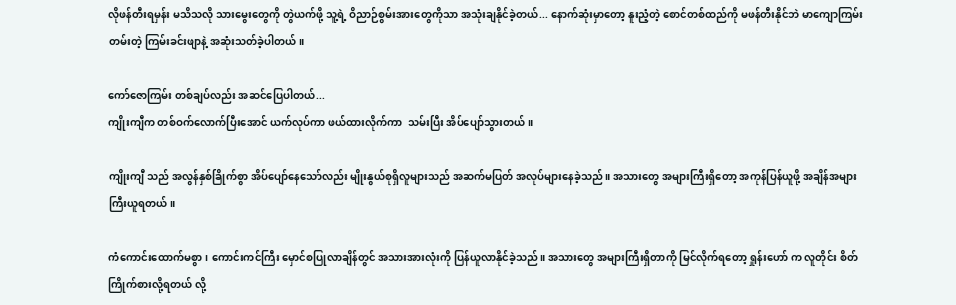လိုဖန်တီးရမှန်း မသိသလို သားမွေးတွေကို တွဲယက်ဖို့ သူ့ရဲ့ ဝိညာဉ်စွမ်းအားတွေကိုသာ အသုံးချနိုင်ခဲ့တယ်... နောက်ဆုံးမှာတော့ နူးညံ့တဲ့ စောင်တစ်ထည်ကို မဖန်တီးနိုင်ဘဲ မာကျောကြမ်းတမ်းတဲ့ ကြမ်းခင်းဖျာနဲ့ အဆုံးသတ်ခဲ့ပါတယ်။

ကော်ဇောကြမ်း တစ်ချပ်လည်း အဆင်ပြေပါတယ်...
ကျိုးကျီက တစ်ဝက်လောက်ပြီးအောင် ယက်လုပ်ကာ ဖယ်ထားလိုက်ကာ  သမ်းပြီး အိပ်ပျော်သွားတယ်။

ကျိုးကျီ သည် အလွန်နှစ်ခြိုက်စွာ အိပ်ပျော်နေသော်လည်း မျိုးနွယ်စုရှိလူများသည် အဆက်မပြတ် အလုပ်များနေခဲ့သည်။ အသားတွေ အများကြီးရှိတော့ အကုန်ပြန်ယူဖို့ အချိန်အများကြီးယူရတယ်။

ကံကောင်းထောက်မစွာ၊ ကောင်းကင်ကြီး မှောင်စပြုလာချိန်တွင် အသားအားလုံးကို ပြန်ယူလာနိုင်ခဲ့သည်။ အသားတွေ အများကြီးရှိတာကို မြင်လိုက်ရတော့ ရှုန်းဟော် က လူတိုင်း စိတ်ကြိုက်စားလို့ရတယ် လို့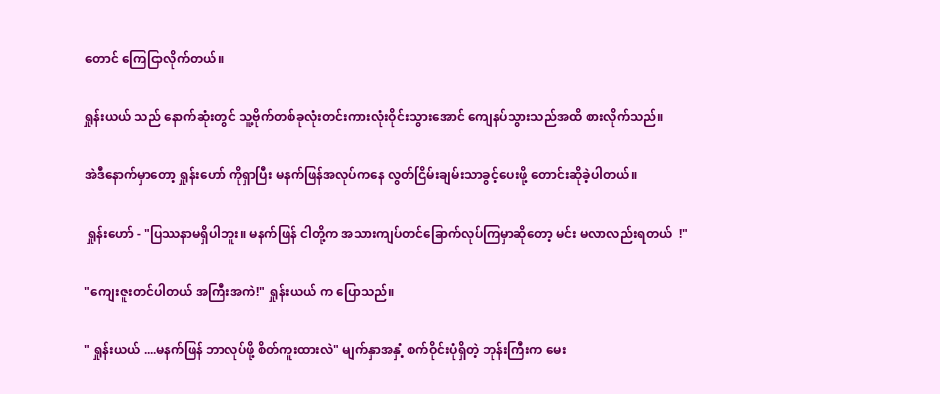တောင် ကြေငြာလိုက်တယ်။

ရှုန်းယယ် သည် နောက်ဆုံးတွင် သူ့ဗိုက်တစ်ခုလုံးတင်းကားလုံးဝိုင်းသွားအောင် ကျေနပ်သွားသည်အထိ စားလိုက်သည်။

အဲဒီနောက်မှာတော့ ရှုန်းဟော် ကိုရှာပြီး မနက်ဖြန်အလုပ်ကနေ လွတ်ငြိမ်းချမ်းသာခွင့်ပေးဖို့ တောင်းဆိုခဲ့ပါတယ်။

 ရှုန်းဟော် - "ပြဿနာမရှိပါဘူး။ မနက်ဖြန် ငါတို့က အသားကျပ်တင်ခြောက်လုပ်ကြမှာဆိုတော့ မင်း မလာလည်းရတယ်  !"

"ကျေးဇူးတင်ပါတယ် အကြီးအကဲ!" ရှုန်းယယ် က ပြောသည်။

" ရှုန်းယယ် ....မနက်ဖြန် ဘာလုပ်ဖို့ စိတ်ကူးထားလဲ" မျက်နှာအနှံ့ စက်ဝိုင်းပုံရှိတဲ့ ဘုန်းကြီးက မေး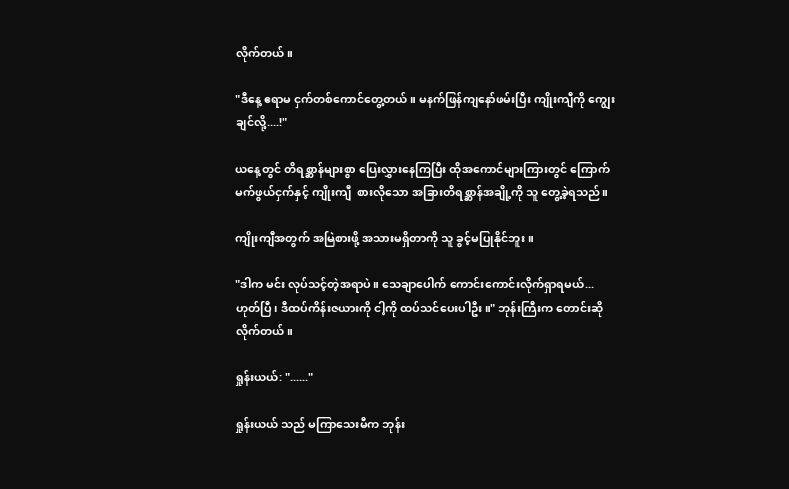လိုက်တယ်။

"ဒီနေ့ ဧရာမ ငှက်တစ်ကောင်တွေ့တယ်။ မနက်ဖြန်ကျနော်ဖမ်းပြီး ကျိုးကျီကို ကျွေးချင်လို့....!"

ယနေ့တွင် တိရစ္ဆာန်များစွာ ပြေးလွှားနေကြပြီး ထိုအကောင်များကြားတွင် ကြောက်မက်ဖွယ်ငှက်နှင့် ကျိုးကျီ  စားလိုသော အခြားတိရစ္ဆာန်အချို့ကို သူ တွေ့ခဲ့ရသည်။

ကျိုးကျီအတွက် အမြဲစားဖို့ အသားမရှိတာကို သူ ခွင့်မပြုနိုင်ဘူး ။

"ဒါက မင်း လုပ်သင့်တဲ့အရာပဲ။ သေချာပေါက် ကောင်းကောင်းလိုက်ရှာရမယ်... ဟုတ်ပြီ၊ ဒီထပ်ကိန်းဇယားကို ငါ့ကို ထပ်သင်ပေးပါဦး။" ဘုန်းကြီးက တောင်းဆိုလိုက်တယ်။

ရှုန်းယယ်: "......"

ရှုန်းယယ် သည် မကြာသေးမီက ဘုန်း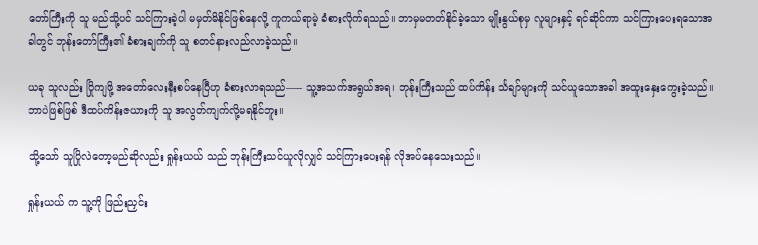တော်ကြီးကို သူ မည်သို့ပင် သင်ကြားခဲ့ပါ မမှတ်မိနိုင်ဖြစ်နေလို့ ကူကယ်ရာမဲ့ ခံစားလိုက်ရသည်။ ဘာမှမတတ်နိုင်ခဲ့သော မျိုးနွယ်စုမှ လူများနှင့် ရင်ဆိုင်ကာ သင်ကြားပေးရသောအခါတွင် ဘုန်းတော်ကြီး၏ ခံစားချက်ကို သူ စတင်နားလည်လာခဲ့သည်။

ယခု သူလည်း ပြိုကျဖို့ အတော်လေးနီးစပ်နေပြီဟု ခံစားလာရသည်—-- သူ့အသက်အရွယ်အရ၊ ဘုန်းကြီးသည် ထပ်ကိန်း င်္သချာ်များကို သင်ယူသောအခါ အထူးနှေးကွေးခဲ့သည်။ ဘာပဲဖြစ်ဖြစ် ဒီထပ်ကိန်းဇယားကို သူ အလွတ်ကျက်လို့မရနိုင်ဘူး။

သို့သော် သူပြိုလဲတော့မည်ဆိုလည်း ရှုန်းယယ် သည် ဘုန်းကြီးသင်ယူလိုလျှင် သင်ကြားပေးရန် လိုအပ်နေသေးသည်။

ရှုန်းယယ် က သူ့ကို ဖြည်းညှင်း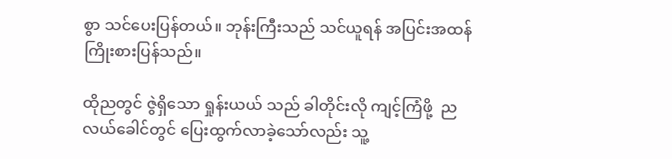စွာ သင်ပေးပြန်တယ်။ ဘုန်းကြီးသည် သင်ယူရန် အပြင်းအထန် ကြိုးစားပြန်သည်။

ထိုညတွင် ဇွဲရှိသော ရှုန်းယယ် သည် ခါတိုင်းလို ကျင့်ကြံဖို့  ညလယ်ခေါင်တွင် ပြေးထွက်လာခဲ့သော်လည်း သူ့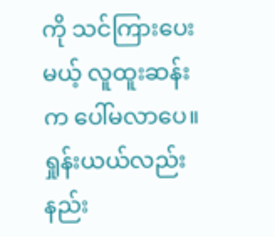ကို သင်ကြားပေးမယ့် လူထူးဆန်းက ပေါ်မလာပေ။ ရှုန်းယယ်လည်း နည်း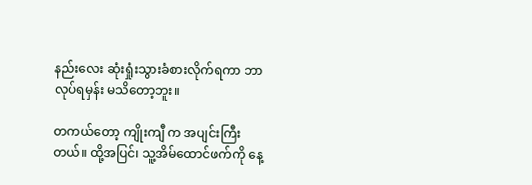နည်းလေး ဆုံးရှုံးသွားခံစားလိုက်ရကာ ဘာလုပ်ရမှန်း မသိတော့ဘူး။

တကယ်တော့ ကျိုးကျီ က အပျင်းကြီးတယ်။ ထို့အပြင်၊ သူ့အိမ်ထောင်ဖက်ကို နေ့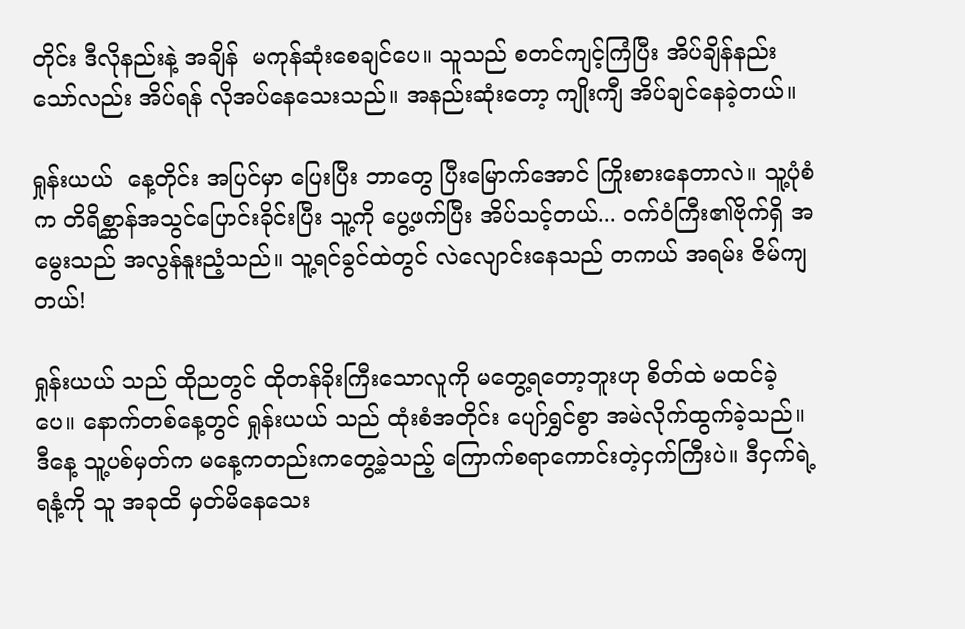တိုင်း ဒီလိုနည်းနဲ့ အချိန်  မကုန်ဆုံးစေချင်ပေ။ သူသည် စတင်ကျင့်ကြံပြီး အိပ်ချိန်နည်းသော်လည်း အိပ်ရန် လိုအပ်နေသေးသည်။ အနည်းဆုံးတော့ ကျိုးကျီ အိပ်ချင်နေခဲ့တယ်။

ရှုန်းယယ်  နေ့တိုင်း အပြင်မှာ ပြေးပြီး ဘာတွေ ပြီးမြောက်အောင် ကြိုးစားနေတာလဲ။ သူ့ပုံစံက တိရိစ္ဆာန်အသွင်ပြောင်းခိုင်းပြီး သူ့ကို ပွေ့ဖက်ပြီး အိပ်သင့်တယ်... ဝက်ဝံကြီး၏ဗိုက်ရှိ အမွေးသည် အလွန်နူးညံ့သည်။ သူ့ရင်ခွင်ထဲတွင် လဲလျောင်းနေသည် တကယ် အရမ်း ဇိမ်ကျတယ်!

ရှုန်းယယ် သည် ထိုညတွင် ထိုတန်ခိုးကြီးသောလူကို မတွေ့ရတော့ဘူးဟု စိတ်ထဲ မထင်ခဲ့ပေ။ နောက်တစ်နေ့တွင် ရှုန်းယယ် သည် ထုံးစံအတိုင်း ပျော်ရွှင်စွာ အမဲလိုက်ထွက်ခဲ့သည်။ ဒီနေ့ သူ့ပစ်မှတ်က မနေ့ကတည်းကတွေ့ခဲ့သည့် ကြောက်စရာကောင်းတဲ့ငှက်ကြီးပဲ။ ဒီငှက်ရဲ့ရနံ့ကို သူ အခုထိ မှတ်မိနေသေး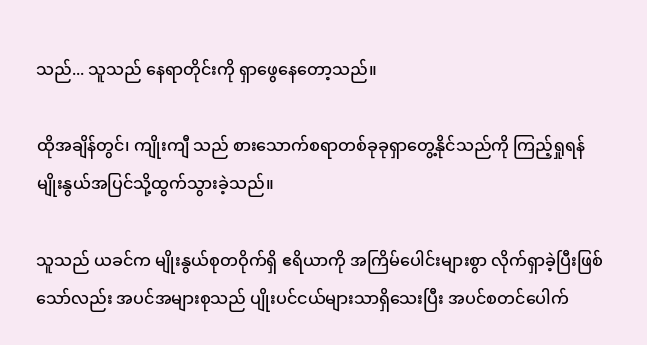သည်... သူသည် နေရာတိုင်းကို ရှာဖွေနေတော့သည်။

ထိုအချိန်တွင်၊ ကျိုးကျီ သည် စားသောက်စရာတစ်ခုခုရှာတွေ့နိုင်သည်ကို ကြည့်ရှုရန် မျိုးနွယ်အပြင်သို့ထွက်သွားခဲ့သည်။

သူသည် ယခင်က မျိုးနွယ်စုတဝိုက်ရှိ ဧရိယာကို အကြိမ်ပေါင်းများစွာ လိုက်ရှာခဲ့ပြီးဖြစ်သော်လည်း အပင်အများစုသည် ပျိုးပင်ငယ်များသာရှိသေးပြီး အပင်စတင်ပေါက်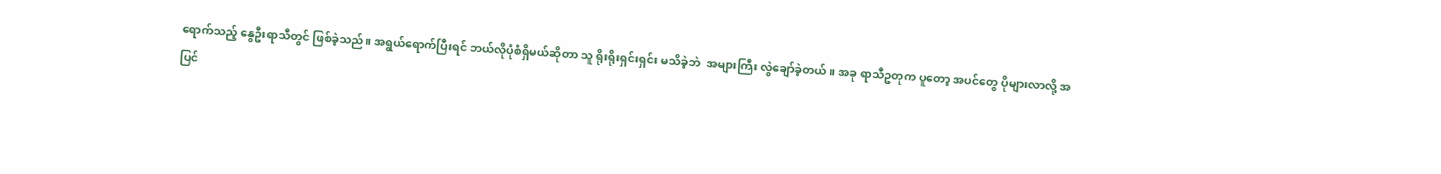ရောက်သည့် နွေဦးရာသီတွင် ဖြစ်ခဲ့သည်။ အရွယ်ရောက်ပြီးရင် ဘယ်လိုပုံစံရှိမယ်ဆိုတာ သူ ရိုးရိုးရှင်းရှင်း မသိခဲ့ဘဲ  အများကြီး လွဲချော်ခဲ့တယ်။ အခု ရာသီဥတုက ပူတော့ အပင်တွေ ပိုများလာလို့ အပြင်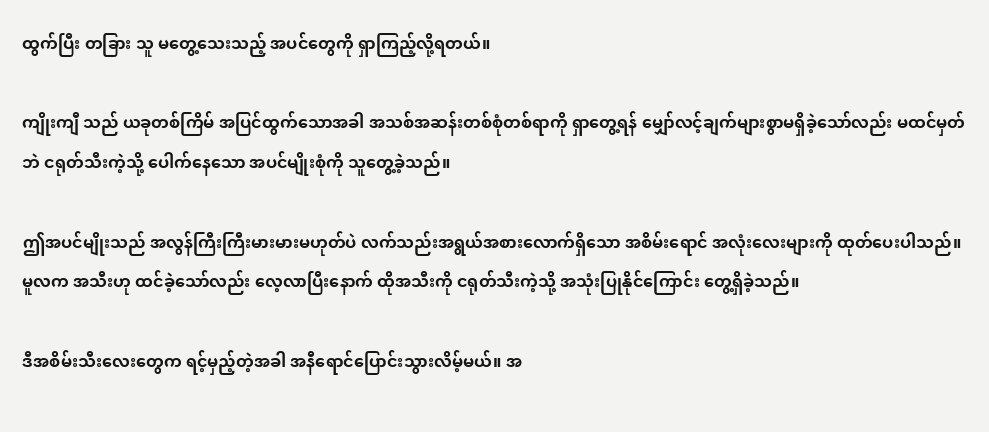ထွက်ပြီး တခြား သူ မတွေ့သေးသည့် အပင်တွေကို ရှာကြည့်လို့ရတယ်။

ကျိုးကျီ သည် ယခုတစ်ကြိမ် အပြင်ထွက်သောအခါ အသစ်အဆန်းတစ်စုံတစ်ရာကို ရှာတွေ့ရန် မျှော်လင့်ချက်များစွာမရှိခဲ့သော်လည်း မထင်မှတ်ဘဲ ငရုတ်သီးကဲ့သို့ ပေါက်နေသော အပင်မျိုးစုံကို သူတွေ့ခဲ့သည်။

ဤအပင်မျိုးသည် အလွန်ကြီးကြီးမားမားမဟုတ်ပဲ လက်သည်းအရွယ်အစားလောက်ရှိသော အစိမ်းရောင် အလုံးလေးများကို ထုတ်ပေးပါသည်။ မူလက အသီးဟု ထင်ခဲ့သော်လည်း လေ့လာပြီးနောက် ထိုအသီးကို ငရုတ်သီးကဲ့သို့ အသုံးပြုနိုင်ကြောင်း တွေ့ရှိခဲ့သည်။

ဒီအစိမ်းသီးလေးတွေက ရင့်မှည့်တဲ့အခါ အနီရောင်ပြောင်းသွားလိမ့်မယ်။ အ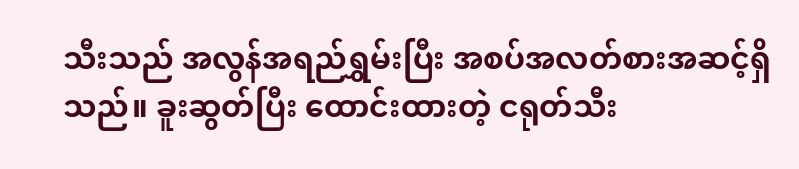သီးသည် အလွန်အရည်ရွှမ်းပြီး အစပ်အလတ်စားအဆင့်ရှိသည်။ ခူးဆွတ်ပြီး ထောင်းထားတဲ့ ငရုတ်သီး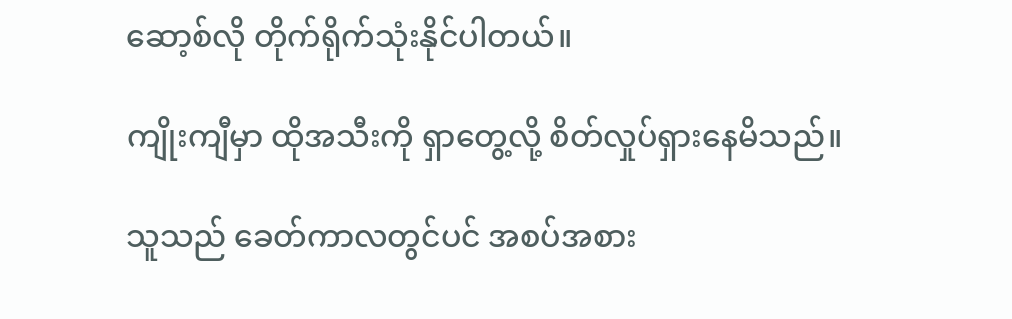ဆော့စ်လို တိုက်ရိုက်သုံးနိုင်ပါတယ်။

ကျိုးကျီမှာ ထိုအသီးကို ရှာတွေ့လို့ စိတ်လှုပ်ရှားနေမိသည်။

သူသည် ခေတ်ကာလတွင်ပင် အစပ်အစား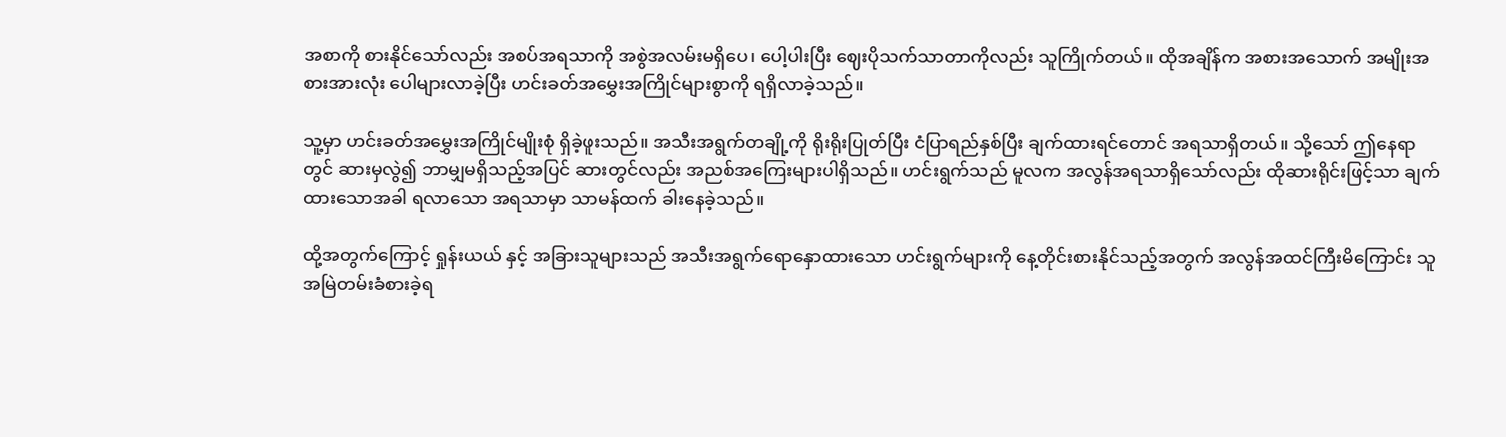အစာကို စားနိုင်သော်လည်း အစပ်အရသာကို အစွဲအလမ်းမရှိပေ၊ ပေါ့ပါးပြီး ဈေးပိုသက်သာတာကိုလည်း သူကြိုက်တယ်။ ထိုအချိန်က အစားအသောက် အမျိုးအစားအားလုံး ပေါများလာခဲ့ပြီး ဟင်းခတ်အမွှေးအကြိုင်များစွာကို ရရှိလာခဲ့သည်။

သူ့မှာ ဟင်းခတ်အမွှေးအကြိုင်မျိုးစုံ ရှိခဲ့ဖူးသည်။ အသီးအရွက်တချို့ကို ရိုးရိုးပြုတ်ပြီး ငံပြာရည်နှစ်ပြီး ချက်ထားရင်တောင် အရသာရှိတယ်။ သို့သော် ဤနေရာတွင် ဆားမှလွဲ၍ ဘာမျှမရှိသည့်အပြင် ဆားတွင်လည်း အညစ်အကြေးများပါရှိသည်။ ဟင်းရွက်သည် မူလက အလွန်အရသာရှိသော်လည်း ထိုဆားရိုင်းဖြင့်သာ ချက်ထားသောအခါ ရလာသော အရသာမှာ သာမန်ထက် ခါးနေခဲ့သည်။

ထို့အတွက်ကြောင့် ရှုန်းယယ် နှင့် အခြားသူများသည် အသီးအရွက်ရောနှောထားသော ဟင်းရွက်များကို နေ့တိုင်းစားနိုင်သည့်အတွက် အလွန်အထင်ကြီးမိကြောင်း သူ အမြဲတမ်းခံစားခဲ့ရ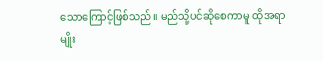သောကြောင့်ဖြစ်သည်။ မည်သို့ပင်ဆိုစေကာမူ ထိုအရာမျိုး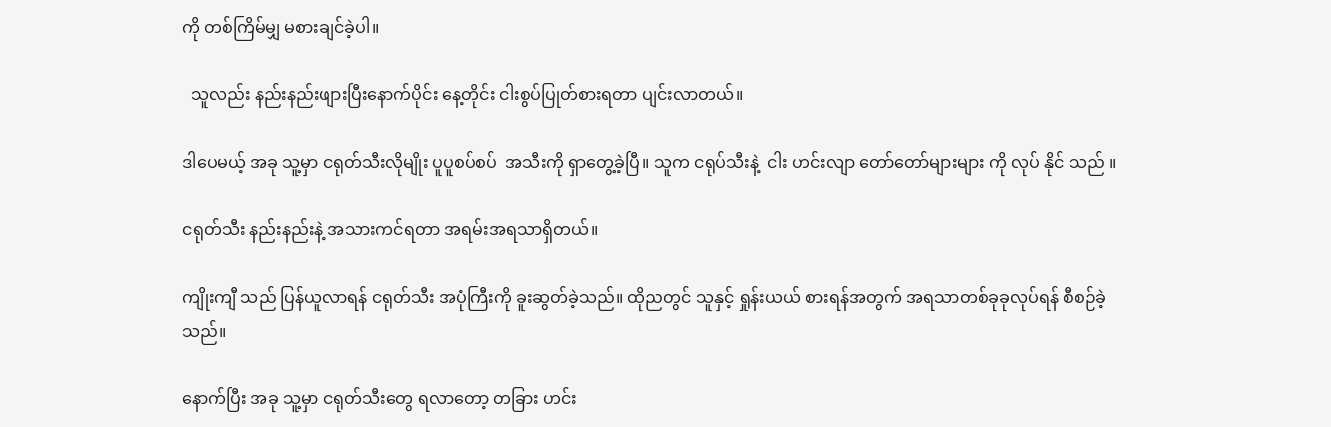ကို တစ်ကြိမ်မျှ မစားချင်ခဲ့ပါ။

  သူလည်း နည်းနည်းဖျားပြီးနောက်ပိုင်း နေ့တိုင်း ငါးစွပ်ပြုတ်စားရတာ ပျင်းလာတယ်။

ဒါပေမယ့် အခု သူ့မှာ ငရုတ်သီးလိုမျိုး ပူပူစပ်စပ်  အသီးကို ရှာတွေ့ခဲ့ပြီ။ သူက ငရုပ်သီးနဲ့  ငါး ဟင်းလျာ တော်တော်များများ ကို လုပ် နိုင် သည် ။

ငရုတ်သီး နည်းနည်းနဲ့ အသားကင်ရတာ အရမ်းအရသာရှိတယ်။

ကျိုးကျီ သည် ပြန်ယူလာရန် ငရုတ်သီး အပုံကြီးကို ခူးဆွတ်ခဲ့သည်။ ထိုညတွင် သူနှင့် ရှုန်းယယ် စားရန်အတွက် အရသာတစ်ခုခုလုပ်ရန် စီစဉ်ခဲ့သည်။

နောက်ပြီး အခု သူ့မှာ ငရုတ်သီးတွေ ရလာတော့ တခြား ဟင်း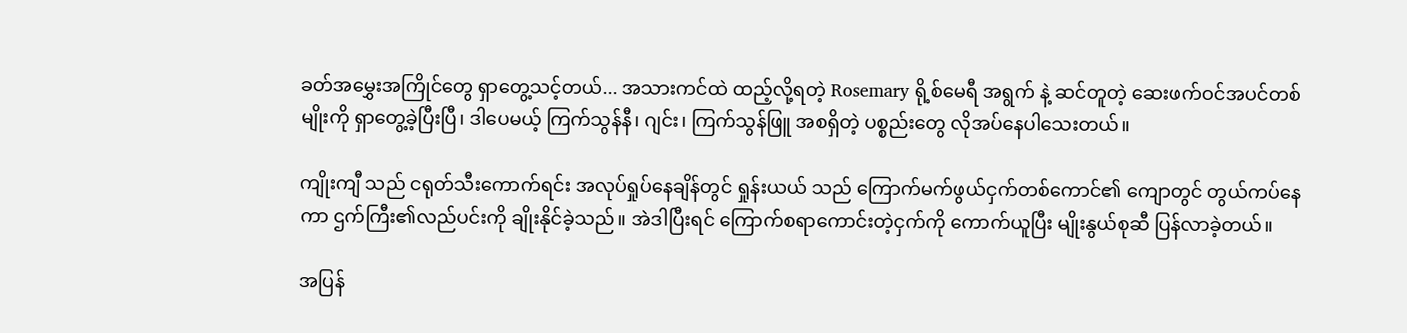ခတ်အမွှေးအကြိုင်တွေ ရှာတွေ့သင့်တယ်... အသားကင်ထဲ ထည့်လို့ရတဲ့ Rosemary ရို့စ်မေရီ အရွက် နဲ့ ဆင်တူတဲ့ ဆေးဖက်ဝင်အပင်တစ်မျိုးကို ရှာတွေ့ခဲ့ပြီးပြီ၊ ဒါပေမယ့် ကြက်သွန်နီ၊ ဂျင်း၊ ကြက်သွန်ဖြူ အစရှိတဲ့ ပစ္စည်းတွေ လိုအပ်နေပါသေးတယ်။

ကျိုးကျီ သည် ငရုတ်သီးကောက်ရင်း အလုပ်ရှုပ်နေချိန်တွင် ရှုန်းယယ် သည် ကြောက်မက်ဖွယ်ငှက်တစ်ကောင်၏ ကျောတွင် တွယ်ကပ်နေကာ ဌက်ကြီး၏လည်ပင်းကို ချိုးနိုင်ခဲ့သည်။ အဲဒါပြီးရင် ကြောက်စရာကောင်းတဲ့ငှက်ကို ကောက်ယူပြီး မျိုးနွယ်စုဆီ ပြန်လာခဲ့တယ်။

အပြန်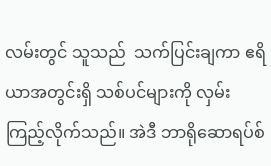လမ်းတွင် သူသည်  သက်ပြင်းချကာ ဧရိယာအတွင်းရှိ သစ်ပင်များကို လှမ်းကြည့်လိုက်သည်။ အဲဒီ ဘာရိုဆောရပ်စ်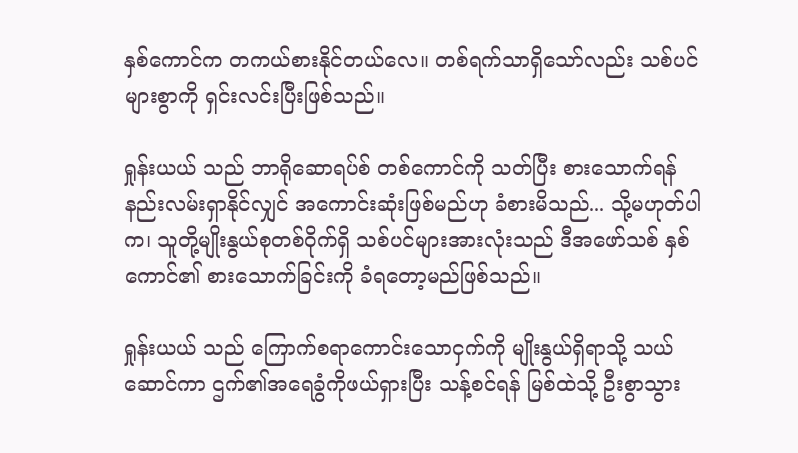နှစ်ကောင်က တကယ်စားနိုင်တယ်လေ။ တစ်ရက်သာရှိသော်လည်း သစ်ပင်များစွာကို ရှင်းလင်းပြီးဖြစ်သည်။

ရှုန်းယယ် သည် ဘာရိုဆောရပ်စ် တစ်ကောင်ကို သတ်ပြီး စားသောက်ရန် နည်းလမ်းရှာနိုင်လျှင် အကောင်းဆုံးဖြစ်မည်ဟု ခံစားမိသည်... သို့မဟုတ်ပါက၊ သူတို့မျိုးနွယ်စုတစ်ဝိုက်ရှိ သစ်ပင်များအားလုံးသည် ဒီအဖော်သစ် နှစ်ကောင်၏ စားသောက်ခြင်းကို ခံရတော့မည်ဖြစ်သည်။

ရှုန်းယယ် သည် ကြောက်စရာကောင်းသောငှက်ကို မျိုးနွယ်ရှိရာသို့ သယ်ဆောင်ကာ ဌက်၏အရေခွံကိုဖယ်ရှားပြီး သန့်စင်ရန် မြစ်ထဲသို့ ဦးစွာသွား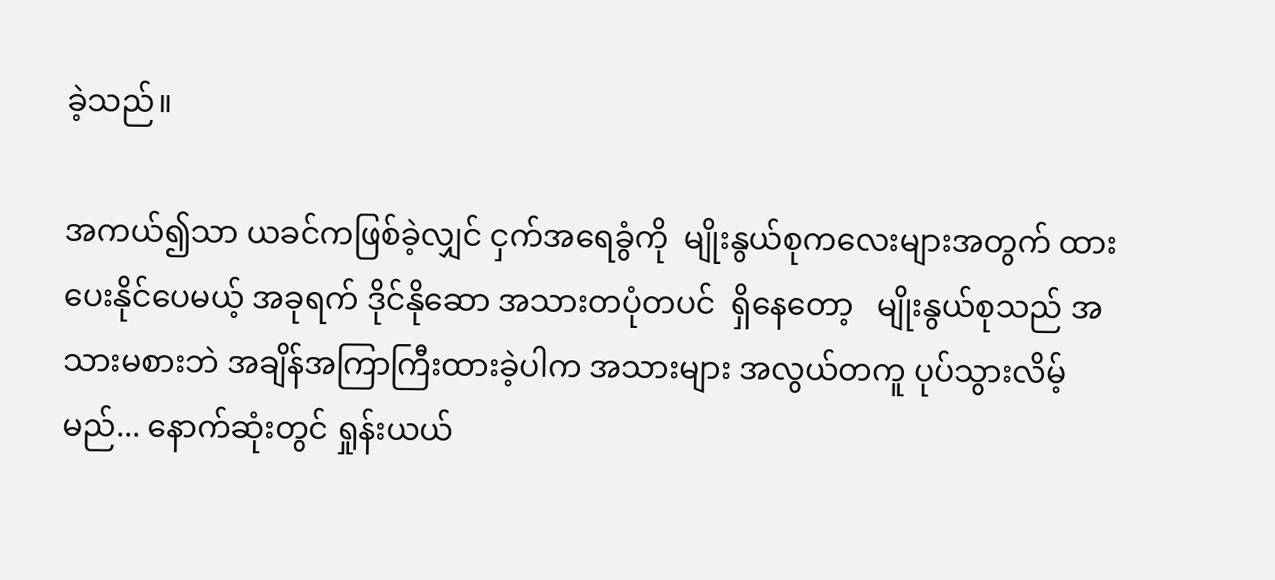ခဲ့သည်။

အကယ်၍သာ ယခင်ကဖြစ်ခဲ့လျှင် ငှက်အရေခွံကို  မျိုးနွယ်စုကလေးများအတွက် ထားပေးနိုင်ပေမယ့် အခုရက် ဒိုင်နိုဆော အသားတပုံတပင်  ရှိနေတော့   မျိုးနွယ်စုသည် အသားမစားဘဲ အချိန်အကြာကြီးထားခဲ့ပါက အသားများ အလွယ်တကူ ပုပ်သွားလိမ့်မည်... နောက်ဆုံးတွင် ရှုန်းယယ်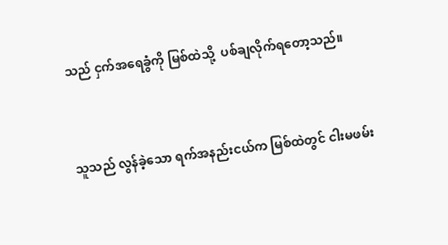သည် ငှက်အရေခွံကို မြစ်ထဲသို့  ပစ်ချလိုက်ရတော့သည်။


သူသည် လွန်ခဲ့သော ရက်အနည်းငယ်က မြစ်ထဲတွင် ငါးမဖမ်း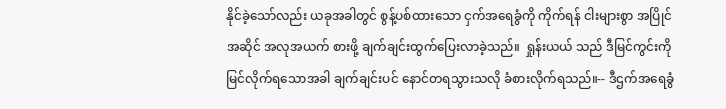နိုင်ခဲ့သော်လည်း ယခုအခါတွင် စွန့်ပစ်ထားသော ငှက်အရေခွံကို ကိုက်ရန် ငါးများစွာ အပြိုင်အဆိုင် အလုအယက် စားဖို့ ချက်ချင်းထွက်ပြေးလာခဲ့သည်။  ရှုန်းယယ် သည် ဒီမြင်ကွင်းကို မြင်လိုက်ရသောအခါ ချက်ချင်းပင် နောင်တရသွားသလို ခံစားလိုက်ရသည်။-- ဒီဌက်အရေခွံ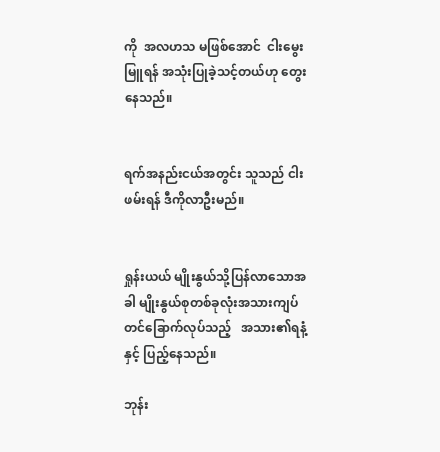ကို  အလဟသ မဖြစ်အောင်  ငါးမွေးမြူရန် အသုံးပြုခဲ့သင့်တယ်ဟု တွေးနေသည်။


ရက်အနည်းငယ်အတွင်း သူသည် ငါးဖမ်းရန် ဒီကိုလာဦးမည်။


ရှုန်းယယ် မျိုးနွယ်သို့ပြန်လာသောအခါ မျိုးနွယ်စုတစ်ခုလုံးအသားကျပ်တင်ခြောက်လုပ်သည့်   အသား၏ရနံ့နှင့် ပြည့်နေသည်။

ဘုန်း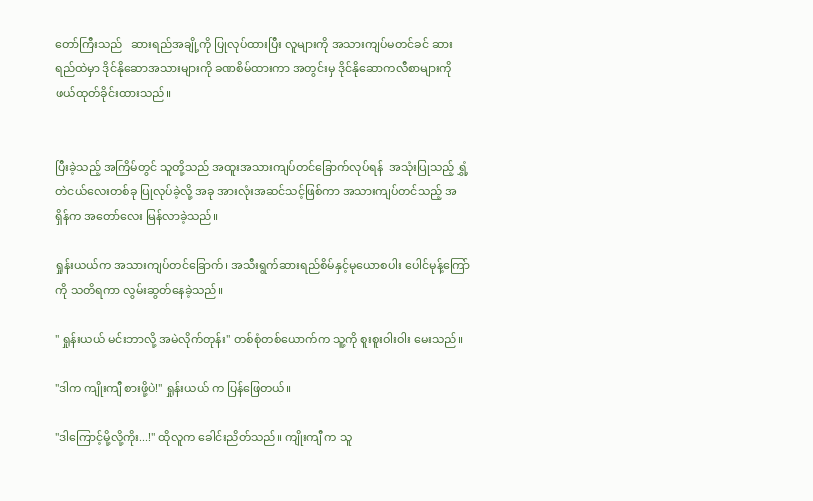တော်ကြီးသည်   ဆားရည်အချို့ကို ပြုလုပ်ထားပြီး လူများကို အသားကျပ်မတင်ခင် ဆားရည်ထဲမှာ ဒိုင်နိုဆောအသားများကို ခဏစိမ်ထားကာ အတွင်းမှ ဒိုင်နိုဆောကလီစာများကို ဖယ်ထုတ်ခိုင်းထားသည်။


ပြီးခဲ့သည့် အကြိမ်တွင် သူတို့သည် အထူးအသားကျပ်တင်ခြောက်လုပ်ရန်  အသုံးပြုသည့် ရွှံ့တဲငယ်လေးတစ်ခု ပြုလုပ်ခဲ့လို့ အခု အားလုံးအဆင်သင့်ဖြစ်ကာ အသားကျပ်တင်သည့် အရှိန်က အတော်လေး မြန်လာခဲ့သည်။

ရှုန်းယယ်က အသားကျပ်တင်ခြောက်၊ အသီးရွက်ဆားရည်စိမ်နှင့်မုယောစပါး ပေါင်မုန့်ကြော်ကို သတိရကာ လွမ်းဆွတ်နေခဲ့သည်။

" ရှုန်းယယ် မင်းဘာလို့ အမဲလိုက်တုန်း" တစ်စုံတစ်ယောက်က သူ့ကို စူးစူးဝါးဝါး မေးသည်။

"ဒါက ကျိုးကျီ စားဖို့ပဲ!" ရှုန်းယယ် က ပြန်ဖြေတယ်။

"ဒါကြောင့်မို့လို့ကိုး...!" ထိုလူက ခေါင်းညိတ်သည်။ ကျိုးကျီ က သူ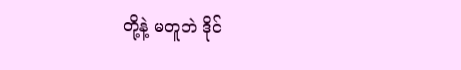တို့နဲ့ မတူဘဲ ဒိုင်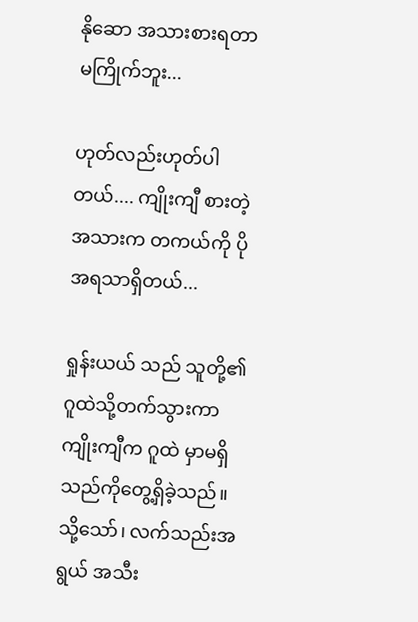နိုဆော အသားစားရတာ မကြိုက်ဘူး...

ဟုတ်လည်းဟုတ်ပါတယ်.... ကျိုးကျီ စားတဲ့အသားက တကယ်ကို ပိုအရသာရှိတယ်...

ရှုန်းယယ် သည် သူတို့၏ဂူထဲသို့တက်သွားကာ ကျိုးကျီက ဂူထဲ မှာမရှိသည်ကိုတွေ့ရှိခဲ့သည်။ သို့သော်၊ လက်သည်းအရွယ် အသီး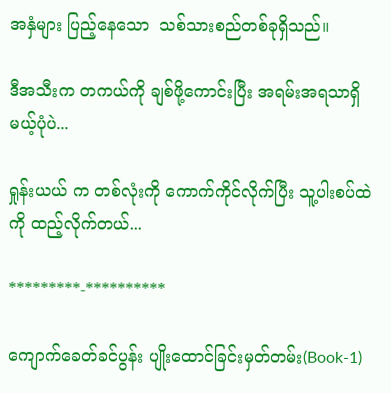အနှံများ ပြည့်နေသော  သစ်သားစည်တစ်ခုရှိသည်။

ဒီအသီးက တကယ်ကို ချစ်ဖို့ကောင်းပြီး အရမ်းအရသာရှိမယ့်ပုံပဲ...

ရှုန်းယယ် က တစ်လုံးကို ကောက်ကိုင်လိုက်ပြီး သူ့ပါးစပ်ထဲကို ထည့်လိုက်တယ်...

*********-**********

ကျောက်ခေတ်ခင်ပွန်း ပျိုးထောင်ခြင်းမှတ်တမ်း(Book-1)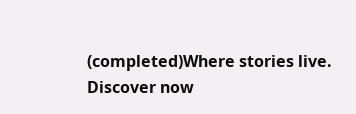(completed)Where stories live. Discover now